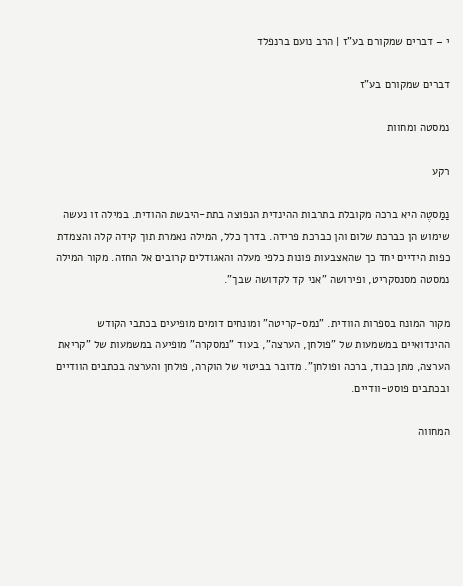י – דברים שמקורם בע"ז | הרב נועם ברנפלד

דברים שמקורם בע"ז

נמסטה ומחוות

רקע

נַמַסטֶה היא ברכה מקובלת בתרבות ההינדית הנפוצה בתת-היבשת ההודית. במילה זו נעשה שימוש הן כברכת שלום והן כברכת פרידה. בדרך כלל, המילה נאמרת תוך קידה קלה והצמדת כפות הידיים יחד כך שהאצבעות פונות כלפי מעלה והאגודלים קרובים אל החזה. מקור המילה נמסטה מסנסקריט, ופירושה "אני קד לקדושה שבך".

מקור המונח בספרות הוודית. "נמס-קריטה" ומונחים דומים מופיעים בכתבי הקודש ההינדואיים במשמעות של "פולחן, הערצה", בעוד "נמסקרה" מופיעה במשמעות של "קריאת הערצה, מתן כבוד, ברכה ופולחן". מדובר בביטוי של הוקרה, פולחן והערצה בכתבים הוודיים ובכתבים פוסט-וודיים.

המחווה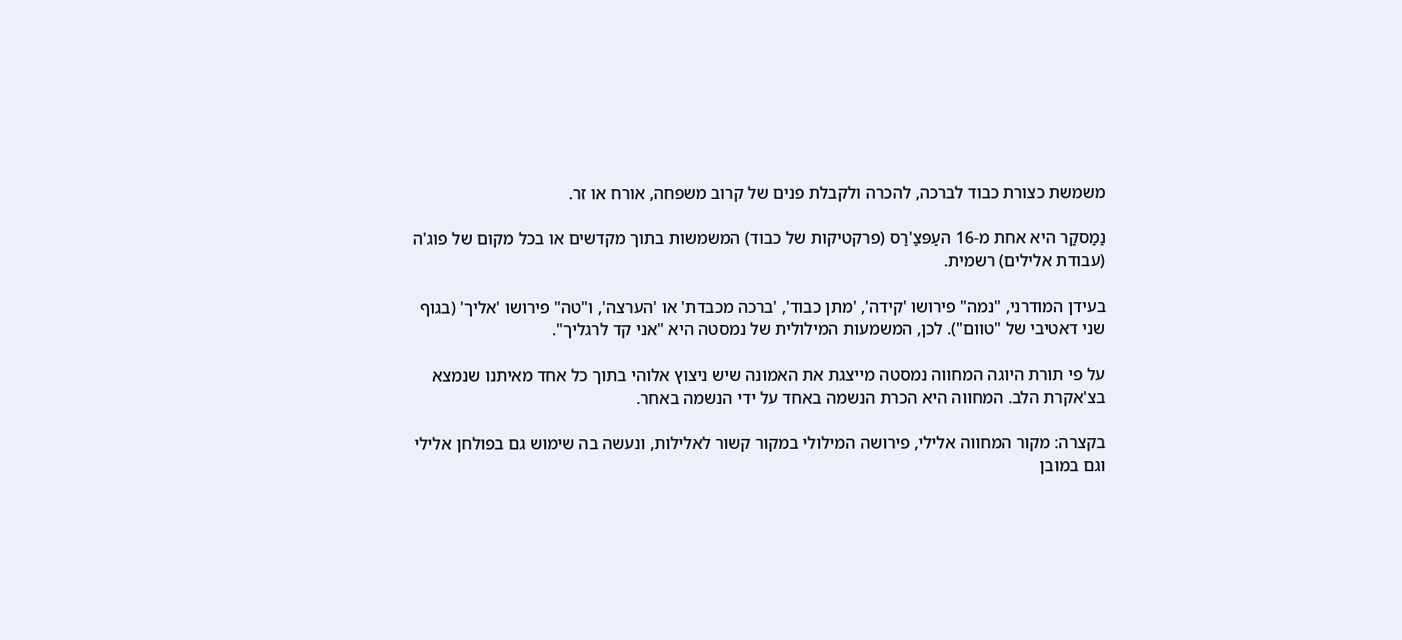משמשת כצורת כבוד לברכה, להכרה ולקבלת פנים של קרוב משפחה, אורח או זר.

נַמַסקַר היא אחת מ-16 העַפּצַ'רַס (פרקטיקות של כבוד) המשמשות בתוך מקדשים או בכל מקום של פוג'ה (עבודת אלילים) רשמית.

בעידן המודרני, "נמה" פירושו 'קידה', 'מתן כבוד', 'ברכה מכבדת' או 'הערצה', ו"טה" פירושו 'אליך' (בגוף שני דאטיבי של "טוום"). לכן, המשמעות המילולית של נמסטה היא "אני קד לרגליך".

על פי תורת היוגה המחווה נמסטה מייצגת את האמונה שיש ניצוץ אלוהי בתוך כל אחד מאיתנו שנמצא בצ'אקרת הלב. המחווה היא הכרת הנשמה באחד על ידי הנשמה באחר.

בקצרה: מקור המחווה אלילי, פירושה המילולי במקור קשור לאלילות, ונעשה בה שימוש גם בפולחן אלילי וגם במובן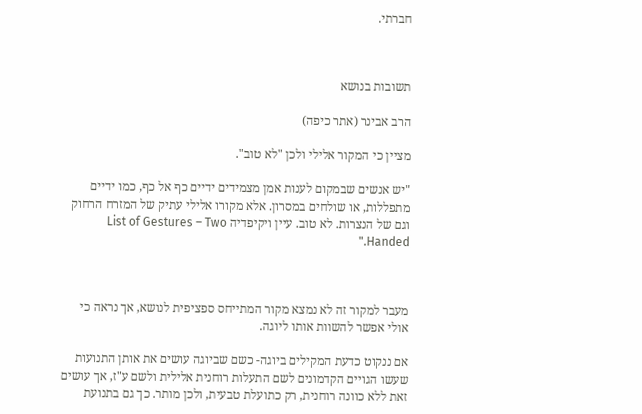חברתי.



תשובות בנושא

הרב אבינר (אתר כיפה)

מציין כי המקור אלילי ולכן "לא טוב".

"יש אנשים שבמקום לענות אמן מצמידים ידיים כף אל כף, כמו ידיים מתפללות, או שולחים במסרון. אלא מקורו אלילי עתיק של המזרח הרחוק וגם של הנצרות. לא טוב. עיין ויקיפדיה List of Gestures – Two Handed."



מעבר למקור זה לא נמצא מקור המתייחס ספציפית לנושא, אך נראה כי אולי אפשר להשוות אותו ליוגה.

אם ננקוט כדעת המקילים ביוגה- כשם שביוגה עושים את אותן התנועות שעשו הגויים הקדמונים לשם התעלות רוחנית אלילית ולשם ע"ז, אך עושים זאת ללא כוונה רוחנית, רק כתועלת טבעית, ולכן מותר. כך גם בתנועת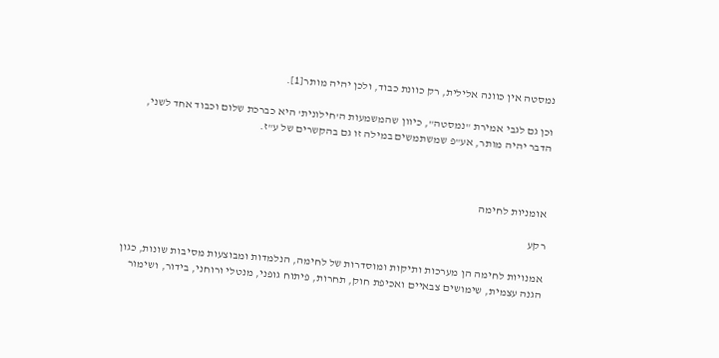נמסטה אין כוונה אלילית, רק כוונת כבוד, ולכן יהיה מותר[1].

וכן גם לגבי אמירת "נמסטה", כיוון שהמשמעות ה'חילונית' היא כברכת שלום וכבוד אחד לשני, הדבר יהיה מותר, אע"פ שמשתמשים במילה זו גם בהקשרים של ע"ז.



אומניות לחימה

רקע

אמנויות לחימה הן מערכות ותיקות ומוסדרות של לחימה, הנלמדות ומבוצעות מסיבות שונות, כגון הגנה עצמית, שימושים צבאיים ואכיפת חוק, תחרות, פיתוח גופני, מנטלי ורוחני, בידור, ושימור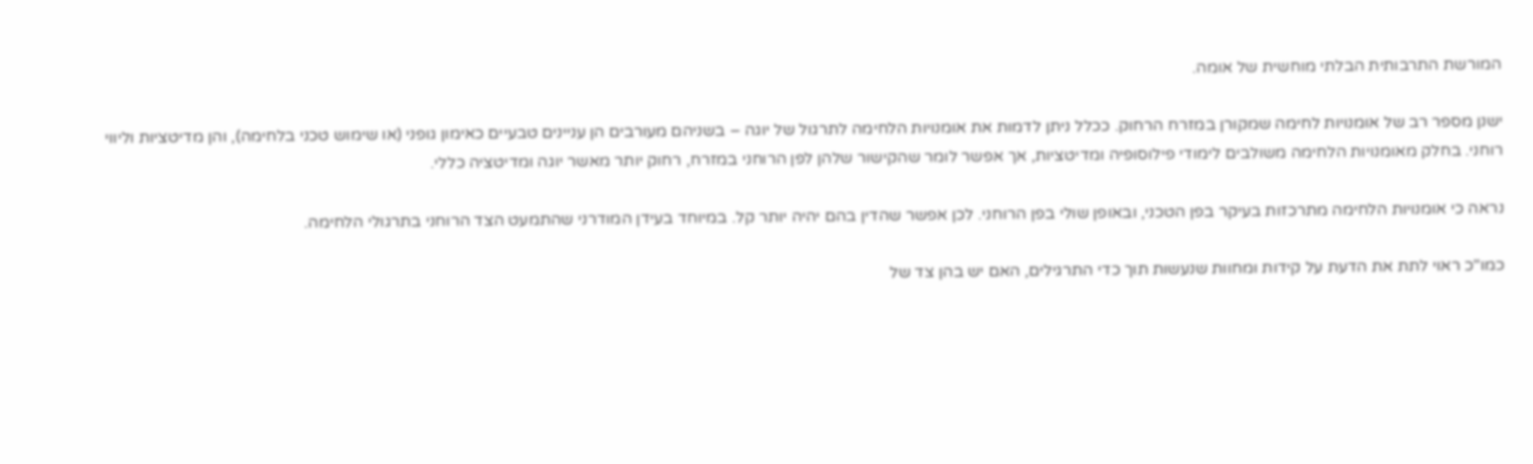המורשת התרבותית הבלתי מוחשית של אומה.

ישנן מספר רב של אומנויות לחימה שמקורן במזרח הרחוק. ככלל ניתן לדמות את אומנויות הלחימה לתרגול של יוגה – בשניהם מעורבים הן עניינים טבעיים כאימון גופני (או שימוש טכני בלחימה), והן מדיטציות וליווי רוחני. בחלק מאומנויות הלחימה משולבים לימודי פילוסופיה ומדיטציות, אך אפשר לומר שהקישור שלהן לפן הרוחני במזרח, רחוק יותר מאשר יוגה ומדיטציה כללי.

נראה כי אומנויות הלחימה מתרכזות בעיקר בפן הטכני, ובאופן שולי בפן הרוחני. לכן אפשר שהדין בהם יהיה יותר קל. במיוחד בעידן המודרני שהתמעט הצד הרוחני בתרגולי הלחימה.

כמו"כ ראוי לתת את הדעת על קידות ומחוות שנעשות תוך כדי התרגילים, האם יש בהן צד של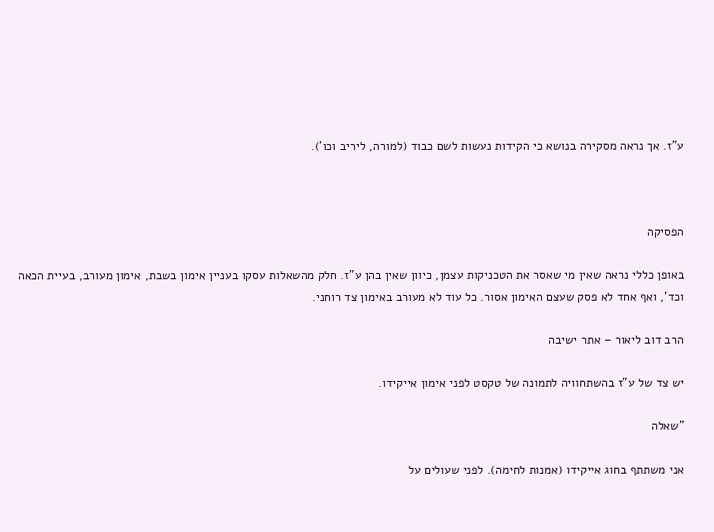ע"ז. אך נראה מסקירה בנושא כי הקידות נעשות לשם כבוד (למורה, ליריב וכו').



הפסיקה

באופן כללי נראה שאין מי שאסר את הטכניקות עצמן, כיוון שאין בהן ע"ז. חלק מהשאלות עסקו בעניין אימון בשבת, אימון מעורב, בעיית הכאה וכד', ואף אחד לא פסק שעצם האימון אסור. כל עוד לא מעורב באימון צד רוחני.

הרב דוב ליאור – אתר ישיבה

יש צד של ע"ז בהשתחוויה לתמונה של טקסט לפני אימון אייקידו.

"שאלה

אני משתתף בחוג אייקידו (אמנות לחימה). לפני שעולים על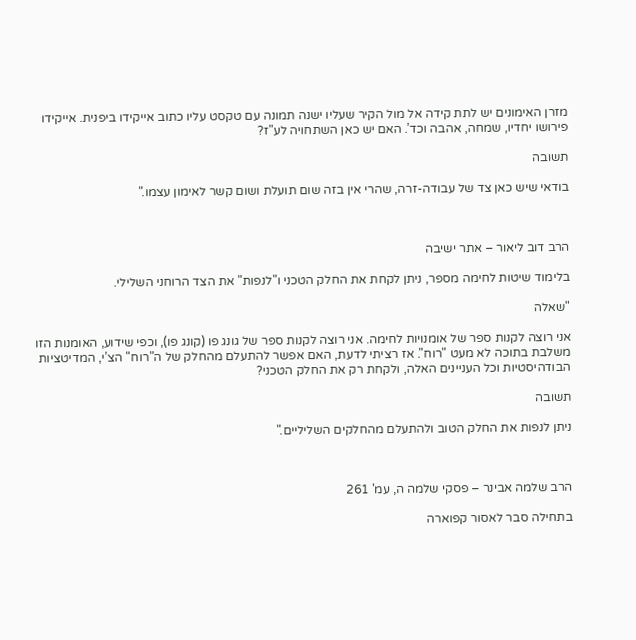מזרן האימונים יש לתת קידה אל מול הקיר שעליו ישנה תמונה עם טקסט עליו כתוב אייקידו ביפנית. אייקידו פירושו יחדיו, שמחה, אהבה וכד’. האם יש כאן השתחויה לע"ז?

תשובה

בודאי שיש כאן צד של עבודה-זרה, שהרי אין בזה שום תועלת ושום קשר לאימון עצמו."



הרב דוב ליאור – אתר ישיבה

בלימוד שיטות לחימה מספר, ניתן לקחת את החלק הטכני ו"לנפות" את הצד הרוחני השלילי.

"שאלה

אני רוצה לקנות ספר של אומנויות לחימה. אני רוצה לקנות ספר של גונג פו (קונג פו), וכפי שידוע, האומנות הזו משלבת בתוכה לא מעט "רוח". אז רציתי לדעת, האם אפשר להתעלם מהחלק של ה"רוח" הצ’י, המדיטציות הבודהיסטיות וכל העניינים האלה, ולקחת רק את החלק הטכני?

תשובה

ניתן לנפות את החלק הטוב ולהתעלם מהחלקים השליליים."



הרב שלמה אבינר – פסקי שלמה ה, עמ' 261

בתחילה סבר לאסור קפוארה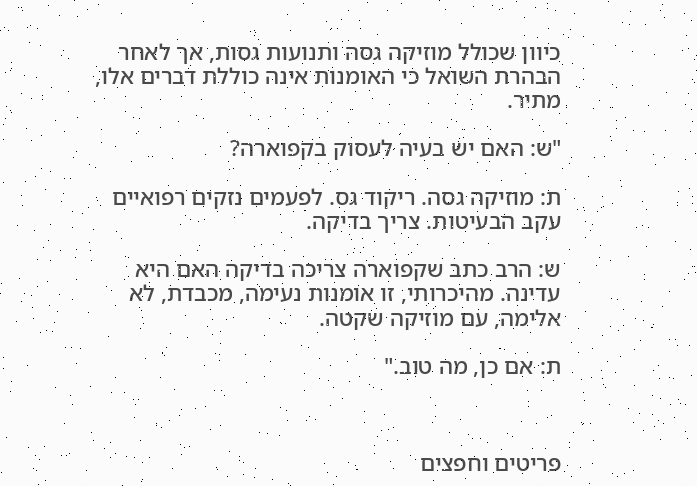כיוון שכולל מוזיקה גסה ותנועות גסות, אך לאחר הבהרת השואל כי האומנות אינה כוללת דברים אלו, מתיר.

"ש: האם יש בעיה לעסוק בקפוארה?

ת: מוזיקה גסה. ריקוד גס. לפעמים נזקים רפואיים עקב הבעיטות. צריך בדיקה.

ש: הרב כתב שקפוארה צריכה בדיקה האם היא עדינה. מהיכרותי, זו אומנות נעימה, מכבדת, לא אלימה, עם מוזיקה שקטה.

ת: אם כן, מה טוב."



פריטים וחפצים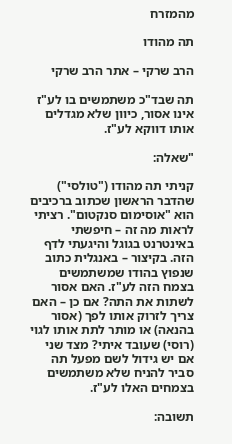מהמזרח

תה מהודו

הרב שרקי – אתר הרב שרקי

תה שבד"כ משתמשים בו לע"ז אינו אסור, כיוון שלא מגדלים אותו דווקא לע"ז.

"שאלה:

קניתי תה מהודו ("טולסי") שהדבר הראשון שכתוב ברכיבים הוא "אוסימום סנקטום". רציתי לראות מה זה – חיפשתי באינטרנט בגוגל והיגעתי לדף הזה. בקיצור – באנגלית כתוב שנפוץ בהודו שמשתמשים בצמח הזה לע"ז. האם אסור לשתות את התה? אם כן – האם צריך לזרוק אותו לפך (אסור בהנאה) או מותר לתת אותו לגוי (רוסי) שעובד איתי? מצד שני אם יש גידול לשם מפעל תה סביר להניח שלא משתמשים בצמחים האלו לע"ז.

תשובה: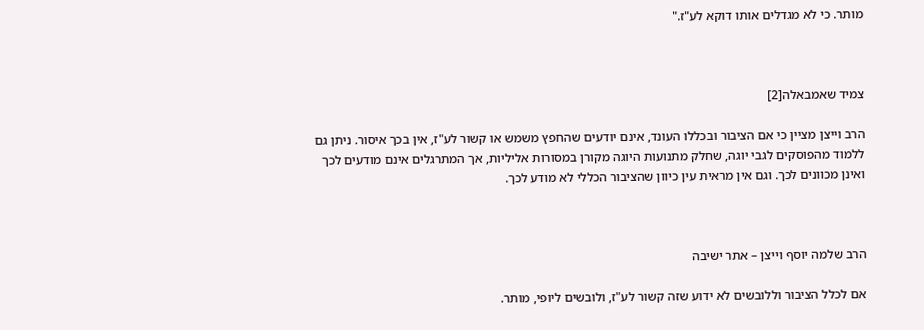מותר. כי לא מגדלים אותו דוקא לע"ז."



צמיד שאמבאלה[2]

הרב וייצן מציין כי אם הציבור ובכללו העונד, אינם יודעים שהחפץ משמש או קשור לע"ז, אין בכך איסור. ניתן גם ללמוד מהפוסקים לגבי יוגה, שחלק מתנועות היוגה מקורן במסורות אליליות, אך המתרגלים אינם מודעים לכך ואינן מכוונים לכך. וגם אין מראית עין כיוון שהציבור הכללי לא מודע לכך.



הרב שלמה יוסף וייצן – אתר ישיבה

אם לכלל הציבור וללובשים לא ידוע שזה קשור לע"ז, ולובשים ליופי, מותר.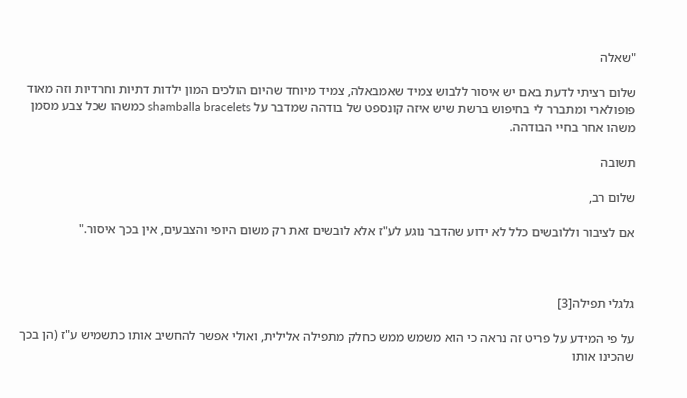"שאלה

שלום רציתי לדעת באם יש איסור ללבוש צמיד שאמבאלה, צמיד מיוחד שהיום הולכים המון ילדות דתיות וחרדיות וזה מאוד פופולארי ומתברר לי בחיפוש ברשת שיש איזה קונספט של בודהה שמדבר על shamballa bracelets כמשהו שכל צבע מסמן משהו אחר בחיי הבודהה.

תשובה

שלום רב,

אם לציבור וללובשים כלל לא ידוע שהדבר נוגע לע"ז אלא לובשים זאת רק משום היופי והצבעים, אין בכך איסור."



גלגלי תפילה[3]

על פי המידע על פריט זה נראה כי הוא משמש ממש כחלק מתפילה אלילית, ואולי אפשר להחשיב אותו כתשמיש ע"ז (הן בכך שהכינו אותו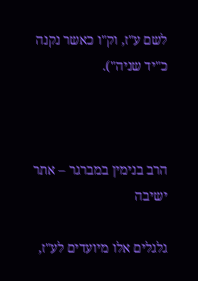לשם ע"ז, וק"ו כאשר נקנה כ"יד שניה").



הרב בנימין במברגר – אתר ישיבה

גלגלים אלו מיועדים לע"ז,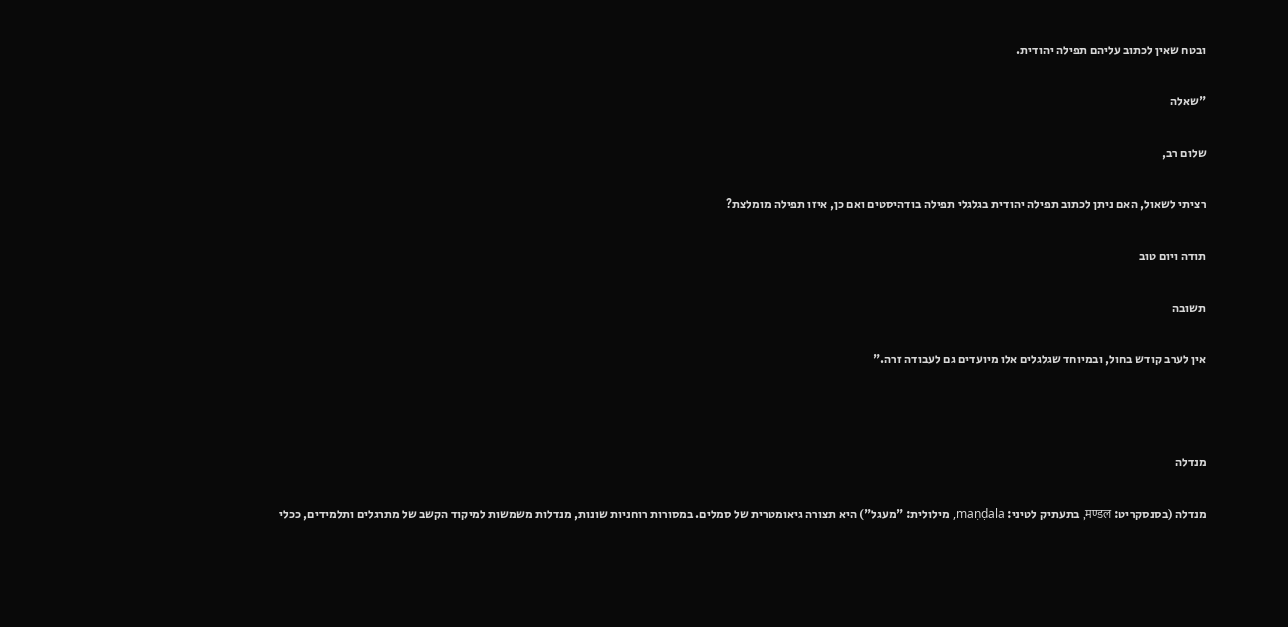ובטח שאין לכתוב עליהם תפילה יהודית.

"שאלה

שלום רב,

רציתי לשאול, האם ניתן לכתוב תפילה יהודית בגלגלי תפילה בודהיסטים ואם כן, איזו תפילה מומלצת?

תודה ויום טוב

תשובה

אין לערב קודש בחול, ובמיוחד שגלגלים אלו מיועדים גם לעבודה זרה."



מנדלה

מנדלה (בסנסקריט: मण्डल, בתעתיק לטיני: maṇḍala, מילולית: "מעגל") היא תצורה גיאומטרית של סמלים. במסורות רוחניות שונות, מנדלות משמשות למיקוד הקשב של מתרגלים ותלמידים, ככלי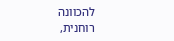להכוונה רוחנית,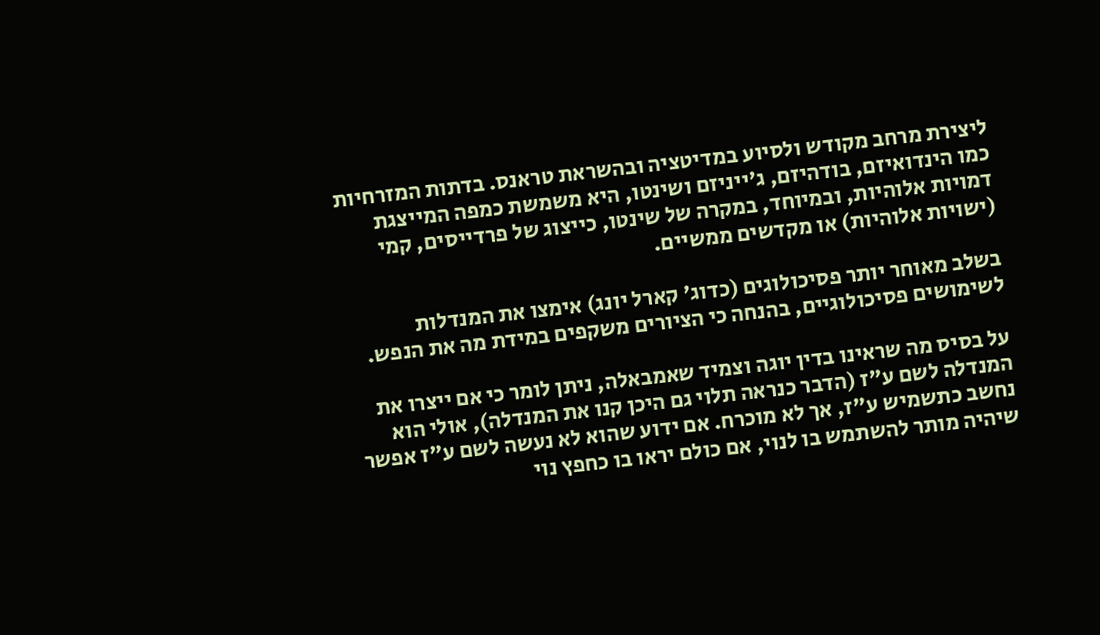ליצירת מרחב מקודש ולסיוע במדיטציה ובהשראת טראנס. בדתות המזרחיות כמו הינדואיזם, בודהיזם, ג'ייניזם ושינטו, היא משמשת כמפה המייצגת דמויות אלוהיות, ובמיוחד, במקרה של שינטו, כייצוג של פרדייסים, קמי (ישויות אלוהיות) או מקדשים ממשיים.

בשלב מאוחר יותר פסיכולוגים (כדוג' קארל יונג) אימצו את המנדלות לשימושים פסיכולוגיים, בהנחה כי הציורים משקפים במידת מה את הנפש.

על בסיס מה שראינו בדין יוגה וצמיד שאמבאלה, ניתן לומר כי אם ייצרו את המנדלה לשם ע"ז (הדבר כנראה תלוי גם היכן קנו את המנדלה), אולי הוא נחשב כתשמיש ע"ז, אך לא מוכרח. אם ידוע שהוא לא נעשה לשם ע"ז אפשר שיהיה מותר להשתמש בו לנוי, אם כולם יראו בו כחפץ נוי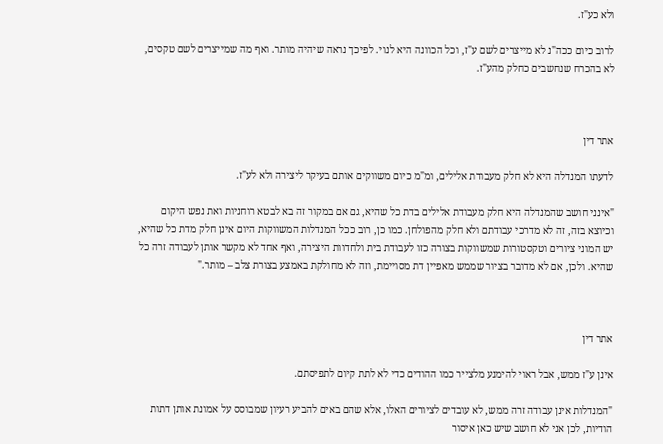ולא כע"ז.

לרוב כיום ככה"נ לא מייצרים לשם ע"ז, וכל הכוונה היא לנוי. לפיכך נראה שיהיה מותר. ואף מה שמייצרים לשם טקסים, לא בהכרח שנחשבים כחלק מהע"ז.



אתר דין

לדעתו המנדלה היא לא חלק מעבודת אלילים, ומ"מ כיום משווקים אותם בעיקר ליצירה ולא לע"ז.

"אינני חושב שהמנדלה היא חלק מעבודת אלילים בדת כל שהיא, גם אם במקור זה בא לבטא רוחניות ואת נפש היקום וכיוצא בזה, זה לא מדרכי עבודתם ולא חלק מהפולחן. כמו כן, רוב ככל המנדלות המשווקות היום אינן חלק מדת כל שהיא, יש המוני ציורים וטקסטורות שמשווקות בצורה כזו לעבודת בית ולחדוות היצירה, ואף אחד לא מקשר אותן לעבודה זרה כל שהיא. ולכן, אם לא מדובר בציור שממש מאפיין דת מסויימת, וזה לא מחולקת באמצע בצורת צלב – מותר."



אתר דין

אינן ע"ז ממש, אבל ראוי להימנע מלצייר כמו ההודים כדי לא לתת קיום לתפיסתם.

"המנדלות אינן עבודה זרה ממש, לא עובדים לציורים האלו, אלא שהם באים להביע רעיון שמבוסס על אמונת אותן דתות הודיות, לכן אני לא חושב שיש כאן איסור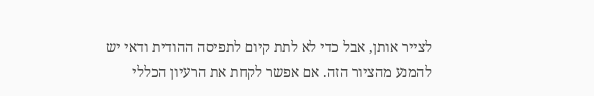לצייר אותן, אבל כדי לא לתת קיום לתפיסה ההודית ודאי יש להמנע מהציור הזה. אם אפשר לקחת את הרעיון הכללי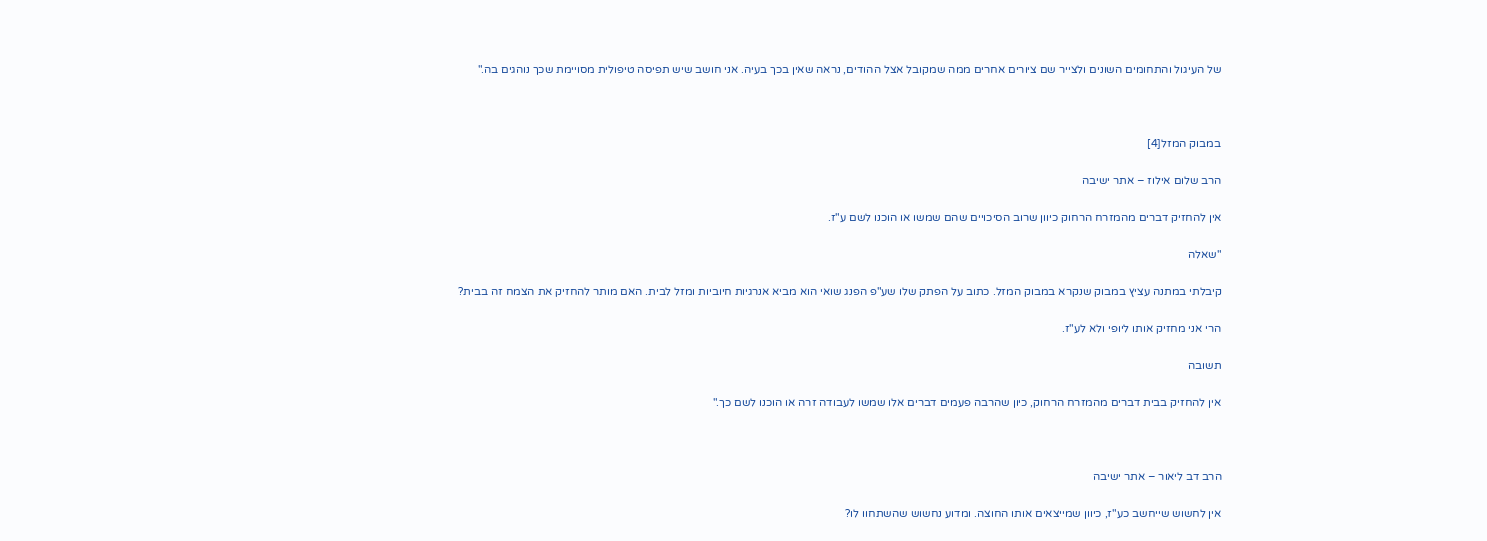של העיגול והתחומים השונים ולצייר שם ציורים אחרים ממה שמקובל אצל ההודים, נראה שאין בכך בעיה. אני חושב שיש תפיסה טיפולית מסויימת שכך נוהגים בה."



במבוק המזל[4]

הרב שלום אילוז – אתר ישיבה

אין להחזיק דברים מהמזרח הרחוק כיוון שרוב הסיכויים שהם שמשו או הוכנו לשם ע"ז.

"שאלה

קיבלתי במתנה עציץ במבוק שנקרא במבוק המזל. כתוב על הפתק שלו שע"פ הפנג שואי הוא מביא אנרגיות חיוביות ומזל לבית. האם מותר להחזיק את הצמח זה בבית?

הרי אני מחזיק אותו ליופי ולא לע"ז.

תשובה

אין להחזיק בבית דברים מהמזרח הרחוק, כיון שהרבה פעמים דברים אלו שמשו לעבודה זרה או הוכנו לשם כך."



הרב דב ליאור – אתר ישיבה

אין לחשוש שייחשב כע"ז, כיוון שמייצאים אותו החוצה. ומדוע נחשוש שהשתחוו לו?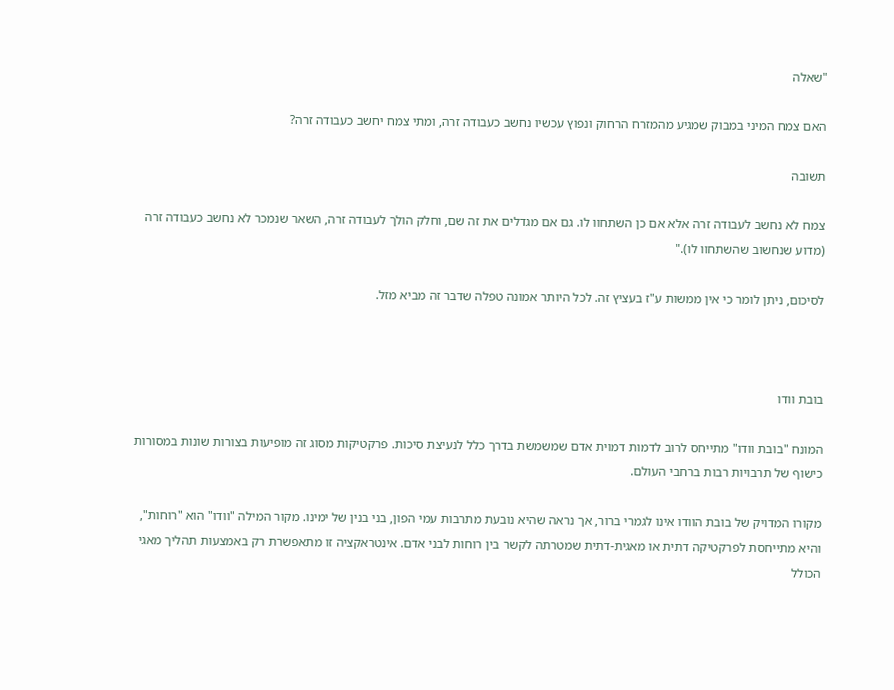"שאלה

האם צמח המיני במבוק שמגיע מהמזרח הרחוק ונפוץ עכשיו נחשב כעבודה זרה, ומתי צמח יחשב כעבודה זרה?

תשובה

צמח לא נחשב לעבודה זרה אלא אם כן השתחוו לו. גם אם מגדלים את זה שם, וחלק הולך לעבודה זרה, השאר שנמכר לא נחשב כעבודה זרה (מדוע שנחשוב שהשתחוו לו)."

לסיכום, ניתן לומר כי אין ממשות ע"ז בעציץ זה. לכל היותר אמונה טפלה שדבר זה מביא מזל.



בובת וודו

המונח "בובת וודו" מתייחס לרוב לדמות דמוית אדם שמשמשת בדרך כלל לנעיצת סיכות. פרקטיקות מסוג זה מופיעות בצורות שונות במסורות כישוף של תרבויות רבות ברחבי העולם.

מקורו המדויק של בובת הוודו אינו לגמרי ברור, אך נראה שהיא נובעת מתרבות עמי הפון, בני בנין של ימינו. מקור המילה "וודו" הוא "רוחות", והיא מתייחסת לפרקטיקה דתית או מאגית-דתית שמטרתה לקשר בין רוחות לבני אדם. אינטראקציה זו מתאפשרת רק באמצעות תהליך מאגי הכולל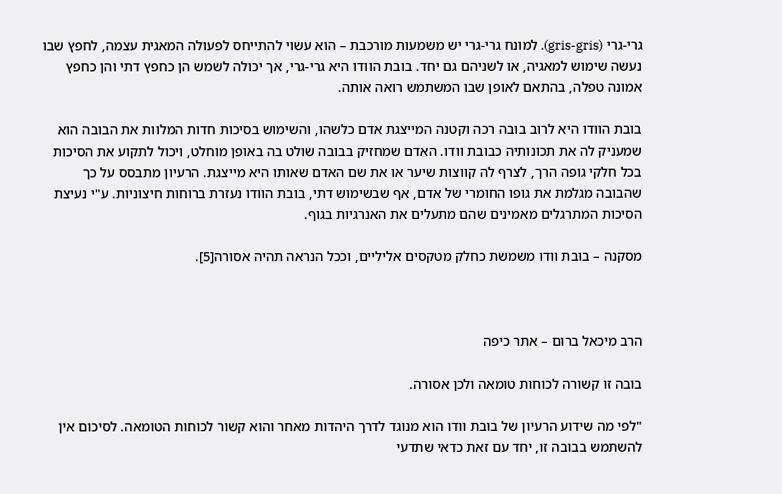גרי-גרי (gris-gris). למונח גרי-גרי יש משמעות מורכבת – הוא עשוי להתייחס לפעולה המאגית עצמה, לחפץ שבו נעשה שימוש למאגיה, או לשניהם גם יחד. בובת הוודו היא גרי-גרי, אך יכולה לשמש הן כחפץ דתי והן כחפץ אמונה טפלה, בהתאם לאופן שבו המשתמש רואה אותה.

בובת הוודו היא לרוב בובה רכה וקטנה המייצגת אדם כלשהו, והשימוש בסיכות חדות המלוות את הבובה הוא שמעניק לה את תכונותיה כבובת וודו. האדם שמחזיק בבובה שולט בה באופן מוחלט, ויכול לתקוע את הסיכות בכל חלקי גופה הרך, לצרף לה קווצות שיער או את שם האדם שאותו היא מייצגת. הרעיון מתבסס על כך שהבובה מגלמת את גופו החומרי של אדם, אף שבשימוש דתי, בובת הוודו נעזרת ברוחות חיצוניות. ע"י נעיצת הסיכות המתרגלים מאמינים שהם מתעלים את האנרגיות בגוף.

מסקנה – בובת וודו משמשת כחלק מטקסים אליליים, וככל הנראה תהיה אסורה[5].



הרב מיכאל ברום – אתר כיפה

בובה זו קשורה לכוחות טומאה ולכן אסורה.

"לפי מה שידוע הרעיון של בובת וודו הוא מנוגד לדרך היהדות מאחר והוא קשור לכוחות הטומאה. לסיכום אין להשתמש בבובה זו, יחד עם זאת כדאי שתדעי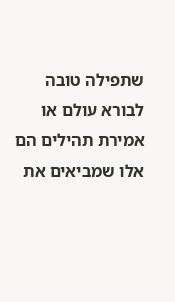שתפילה טובה לבורא עולם או אמירת תהילים הם אלו שמביאים את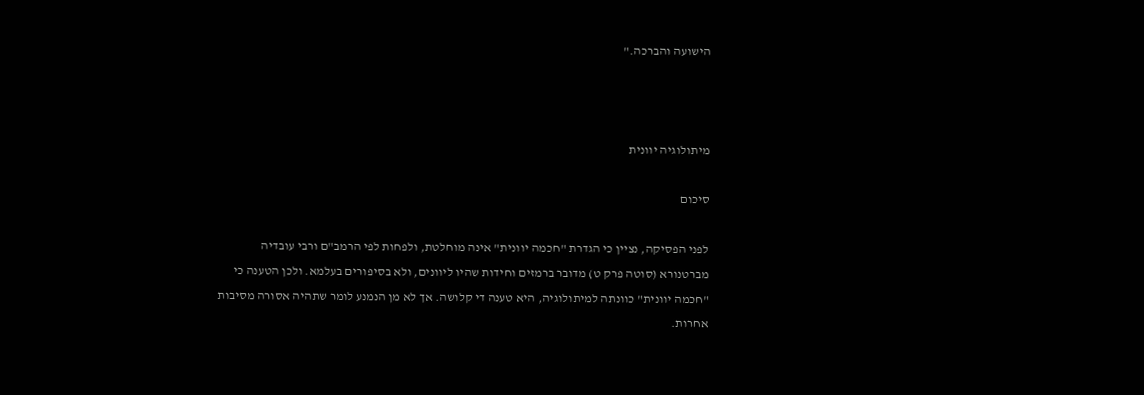הישועה והברכה."



מיתולוגיה יוונית

סיכום

לפני הפסיקה, נציין כי הגדרת "חכמה יוונית" אינה מוחלטת, ולפחות לפי הרמב"ם ורבי עובדיה מברטנורא (סוטה פרק ט) מדובר ברמזים וחידות שהיו ליוונים, ולא בסיפורים בעלמא. ולכן הטענה כי "חכמה יוונית" כוונתה למיתולוגיה, היא טענה די קלושה. אך לא מן הנמנע לומר שתהיה אסורה מסיבות אחרות.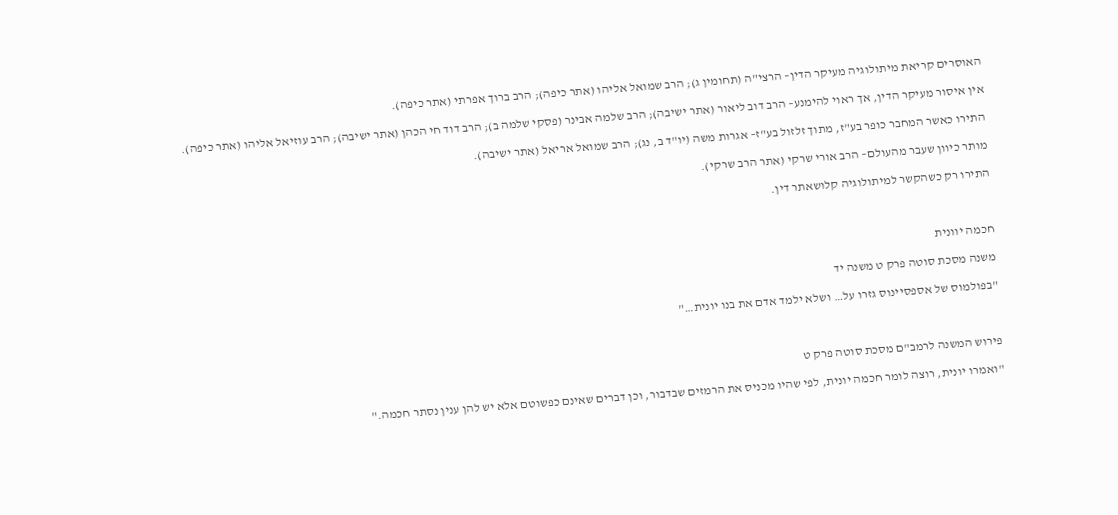האוסרים קריאת מיתולוגיה מעיקר הדין– הרצי"ה (תחומין ג); הרב שמואל אליהו (אתר כיפה); הרב ברוך אפרתי (אתר כיפה).

אין איסור מעיקר הדין, אך ראוי להימנע– הרב דוב ליאור (אתר ישיבה); הרב שלמה אבינר (פסקי שלמה ב); הרב דוד חי הכהן (אתר ישיבה); הרב עוזיאל אליהו (אתר כיפה).

התירו כאשר המחבר כופר בע"ז, מתוך זלזול בע"ז– אגרות משה (יו"ד ב, נג); הרב שמואל אריאל (אתר ישיבה).

מותר כיוון שעבר מהעולם– הרב אורי שרקי (אתר הרב שרקי).

התירו רק כשהקשר למיתולוגיה קלושאתר דין.



חכמה יוונית

משנה מסכת סוטה פרק ט משנה יד

"בפולמוס של אספסיינוס גזרו על… ושלא ילמד אדם את בנו יונית…"



פירוש המשנה לרמב"ם מסכת סוטה פרק ט

"ואמרו יונית, רוצה לומר חכמה יונית, לפי שהיו מכניס את הרמזים שבדבור, וכן דברים שאינם כפשוטם אלא יש להן ענין נסתר חכמה."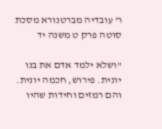ר' עובדיה מברטנורא מסכת סוטה פרק ט משנה יד

"ושלא ילמד אדם את בנו יונית. פירוש, חכמה יונית. והם רמזים וחידות שהיו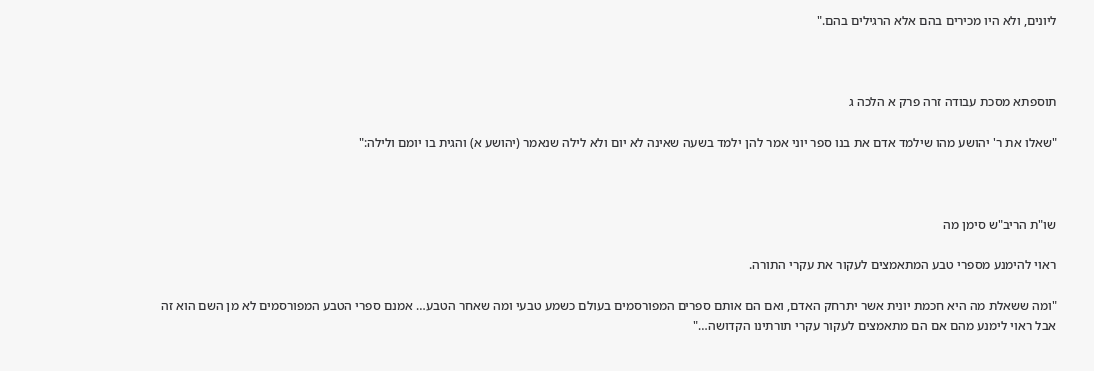ליונים, ולא היו מכירים בהם אלא הרגילים בהם."



תוספתא מסכת עבודה זרה פרק א הלכה ג

"שאלו את ר' יהושע מהו שילמד אדם את בנו ספר יוני אמר להן ילמד בשעה שאינה לא יום ולא לילה שנאמר (יהושע א) והגית בו יומם ולילה:"



שו"ת הריב"ש סימן מה

ראוי להימנע מספרי טבע המתאמצים לעקור את עקרי התורה.

"ומה ששאלת מה היא חכמת יונית אשר יתרחק האדם, ואם הם אותם ספרים המפורסמים בעולם כשמע טבעי ומה שאחר הטבע… אמנם ספרי הטבע המפורסמים לא מן השם הוא זה אבל ראוי לימנע מהם אם הם מתאמצים לעקור עקרי תורתינו הקדושה…"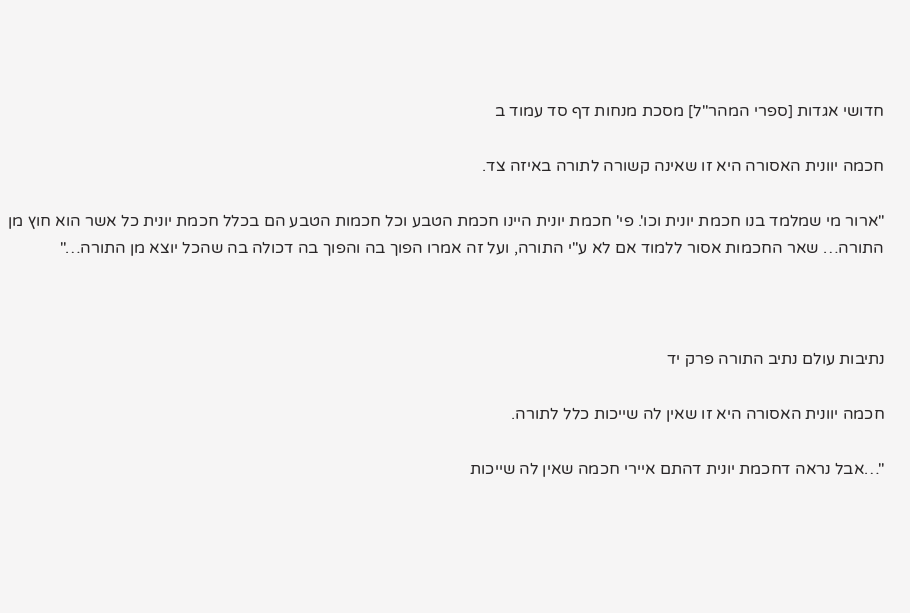חדושי אגדות [ספרי המהר"ל] מסכת מנחות דף סד עמוד ב

חכמה יוונית האסורה היא זו שאינה קשורה לתורה באיזה צד.

"ארור מי שמלמד בנו חכמת יונית וכו'. פי' חכמת יונית היינו חכמת הטבע וכל חכמות הטבע הם בכלל חכמת יונית כל אשר הוא חוץ מן התורה… שאר החכמות אסור ללמוד אם לא ע"י התורה, ועל זה אמרו הפוך בה והפוך בה דכולה בה שהכל יוצא מן התורה…"



נתיבות עולם נתיב התורה פרק יד

חכמה יוונית האסורה היא זו שאין לה שייכות כלל לתורה.

"…אבל נראה דחכמת יונית דהתם איירי חכמה שאין לה שייכות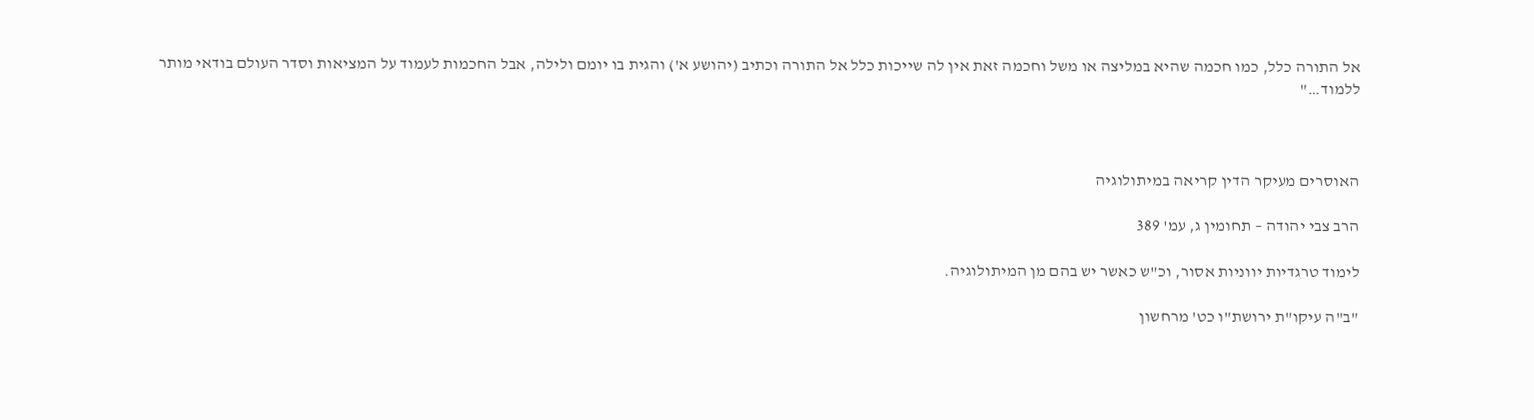אל התורה כלל, כמו חכמה שהיא במליצה או משל וחכמה זאת אין לה שייכות כלל אל התורה וכתיב (יהושע א') והגית בו יומם ולילה, אבל החכמות לעמוד על המציאות וסדר העולם בודאי מותר ללמוד…"



האוסרים מעיקר הדין קריאה במיתולוגיה

הרב צבי יהודה – תחומין ג, עמ' 389

לימוד טרגדיות יווניות אסור, וכ"ש כאשר יש בהם מן המיתולוגיה.

"ב"ה עיקו"ת ירושת"ו כט' מרחשון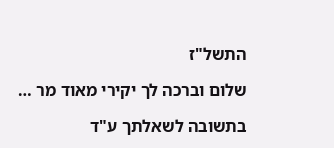התשל"ז

שלום וברכה לך יקירי מאוד מר …

בתשובה לשאלתך ע"ד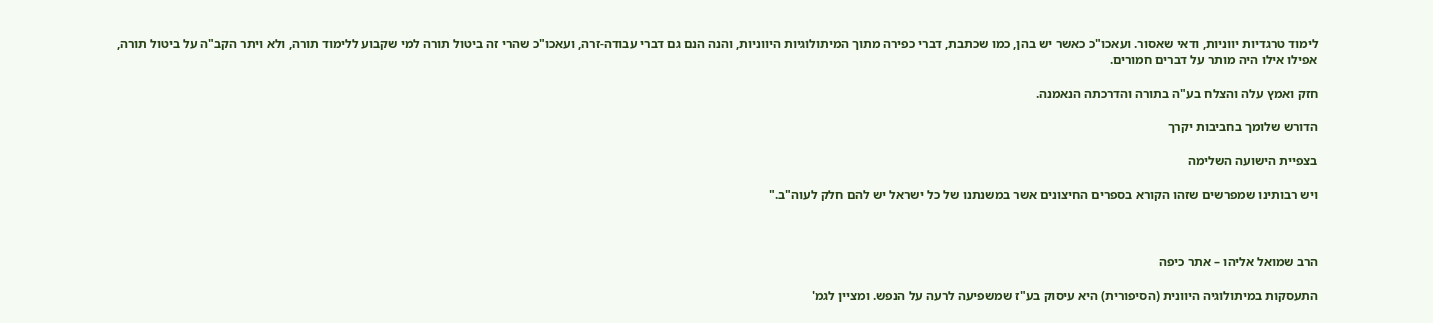לימוד טרגדיות יווניות, ודאי שאסור. ועאכו"כ כאשר יש בהן, כמו שכתבת, דברי כפירה מתוך המיתולוגיות היווניות, והנה הנם גם דברי עבודה-זרה, ועאכו"כ שהרי זה ביטול תורה למי שקבוע ללימוד תורה, ולא ויתר הקב"ה על ביטול תורה, אפילו אילו היה מותר על דברים חמורים.

חזק ואמץ עלה והצלח בע"ה בתורה והדרכתה הנאמנה.

הדורש שלומך בחביבות יקרך

בצפיית הישועה השלימה

ויש רבותינו שמפרשים שזהו הקורא בספרים החיצונים אשר במשנתנו של כל ישראל יש להם חלק לעוה"ב."



הרב שמואל אליהו – אתר כיפה

התעסקות במיתולוגיה היוונית (הסיפורית) היא עיסוק בע"ז שמשפיעה לרעה על הנפש. ומציין לגמ'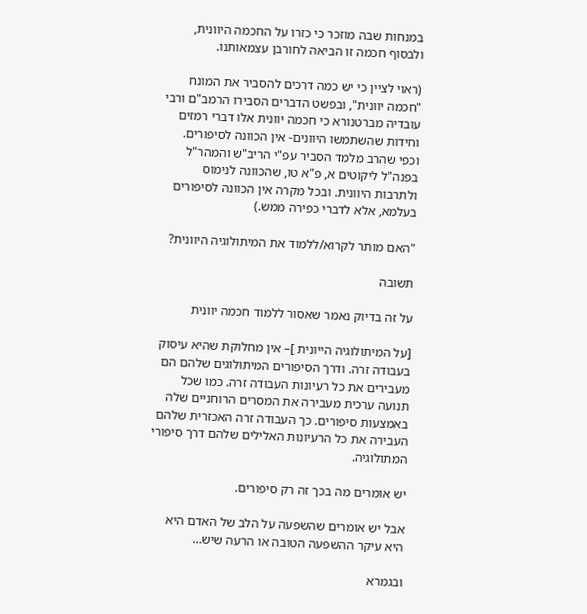במנחות שבה מוזכר כי כזרו על החכמה היוונית, ולבסוף חכמה זו הביאה לחורבן עצמאותנו.

(ראוי לציין כי יש כמה דרכים להסביר את המונח "חכמה יוונית", ובפשט הדברים הסבירו הרמב"ם ורבי עובדיה מברטנורא כי חכמה יוונית אלו דברי רמזים וחידות שהשתמשו היוונים- אין הכוונה לסיפורים. וכפי שהרב מלמד הסביר עפ"י הריב"ש והמהר"ל בפנה"ל ליקוטים א, פ"א טו, שהכוונה לנימוס ולתרבות היוונית. ובכל מקרה אין הכוונה לסיפורים בעלמא, אלא לדברי כפירה ממש.)

"האם מותר לקרוא/ללמוד את המיתולוגיה היוונית?

תשובה

על זה בדיוק נאמר שאסור ללמוד חכמה יוונית

[על המיתולוגיה הייונית ]– אין מחלוקת שהיא עיסוק בעבודה זרה. ודרך הסיפורים המיתולוגים שלהם הם מעבירים את כל רעיונות העבודה זרה. כמו שכל תנועה ערכית מעבירה את המסרים הרוחניים שלה באמצעות סיפורים. כך העבודה זרה האכזרית שלהם העבירה את כל הרעיונות האלילים שלהם דרך סיפורי המתולוגיה.

יש אומרים מה בכך זה רק סיפורים.

אבל יש אומרים שהשפעה על הלב של האדם היא היא עיקר ההשפעה הטובה או הרעה שיש…

ובגמרא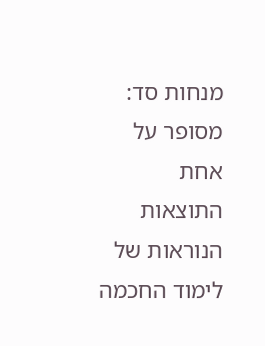מנחות סד: מסופר על אחת התוצאות הנוראות של לימוד החכמה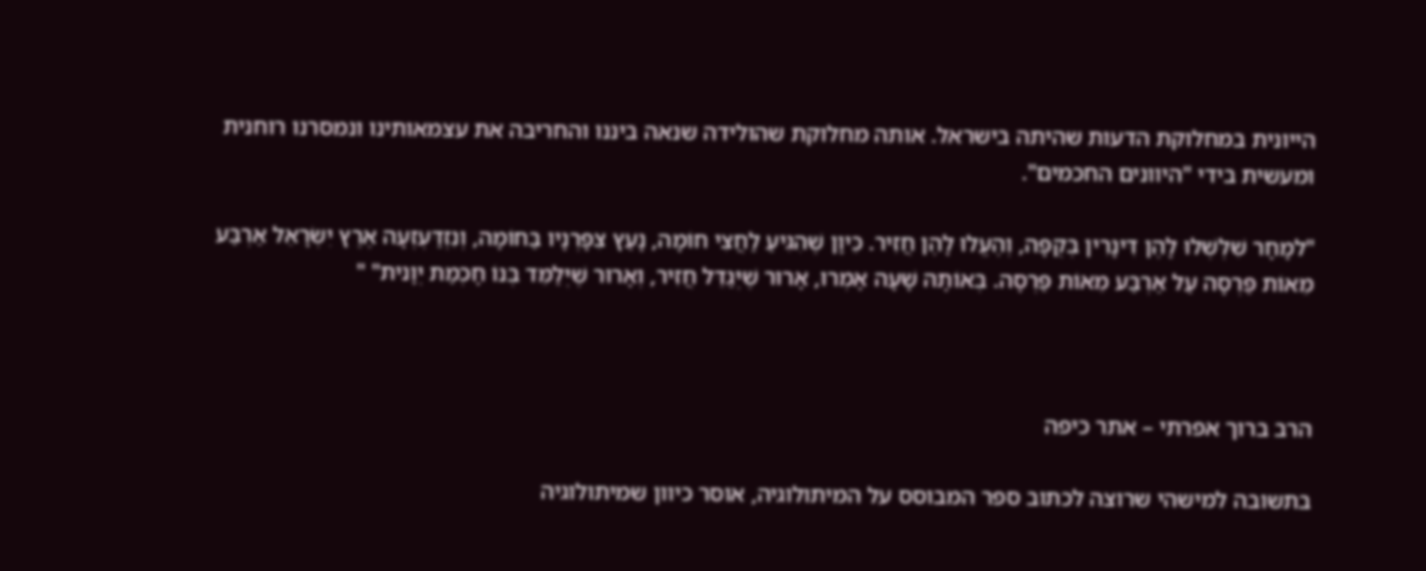הייונית במחלוקת הדעות שהיתה בישראל. אותה מחלוקת שהולידה שנאה ביננו והחריבה את עצמאותינו ונמסרנו רוחנית ומעשית בידי "היוונים החכמים".

"למָחָר שִׁלְּשְׁלוּ לָהֶן דִּינָרִין בְּקֻפָּה, וְהֶעֱלוּ לָהֶן חֲזִיר. כֵּיוָן שֶׁהִגִּיעַ לַחֲצִי חוֹמָה, נָעַץ צִפָּרְנָיו בַּחוֹמָה, וְנִזְדַּעְזְעָה אֶרֶץ יִשְׂרָאֵל אַרְבַּע מֵאוֹת פַּרְסָה עַל אַרְבַּע מֵאוֹת פַּרְסָה. בְּאוֹתָהּ שָׁעָה אָמְרוּ, אָרוּר שֶׁיְּגַדֵּל חֲזִיר, וְאָרוּר שֶׁיְּלַמֵּד בְּנוֹ חָכְמַת יְוָנית" "



הרב ברוך אפרתי – אתר כיפה

בתשובה למישהי שרוצה לכתוב ספר המבוסס על המיתולוגיה, אוסר כיוון שמיתולוגיה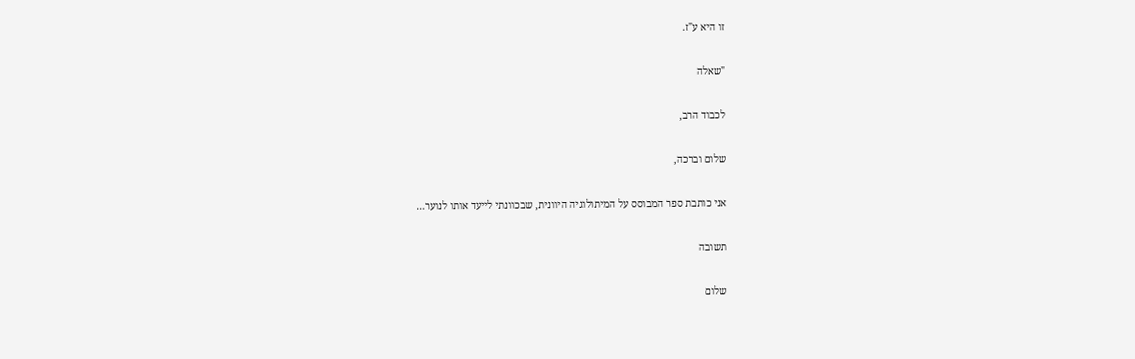זו היא ע"ז.

"שאלה

לכבוד הרב,

שלום וברכה,

אני כותבת ספר המבוסס על המיתולוגיה היוונית, שבכוונתי לייעד אותו לנוער…

תשובה

שלום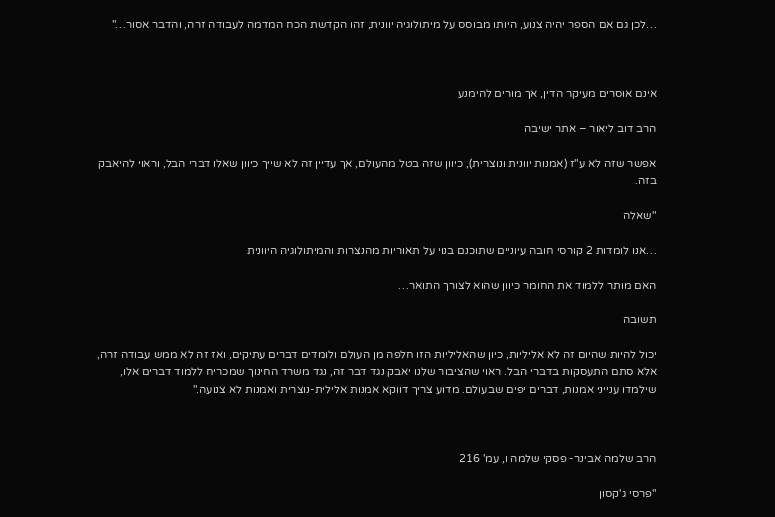…לכן גם אם הספר יהיה צנוע, היותו מבוסס על מיתולוגיה יוונית, זהו הקדשת הכח המדמה לעבודה זרה, והדבר אסור…"



אינם אוסרים מעיקר הדין, אך מורים להימנע

הרב דוב ליאור – אתר ישיבה

אפשר שזה לא ע"ז (אמנות יוונית ונוצרית), כיוון שזה בטל מהעולם, אך עדיין זה לא שייך כיוון שאלו דברי הבל, וראוי להיאבק בזה.

"שאלה

…אנו לומדות 2 קורסי חובה עיוניים שתוכנם בנוי על תאוריות מהנצרות והמיתולוגיה היוונית

האם מותר ללמוד את החומר כיוון שהוא לצורך התואר…

תשובה

יכול להיות שהיום זה לא אליליות, כיון שהאליליות הזו חלפה מן העולם ולומדים דברים עתיקים, ואז זה לא ממש עבודה זרה, אלא סתם התעסקות בדברי הבל. ראוי שהציבור שלנו יאבק נגד דבר זה, נגד משרד החינוך שמכריח ללמוד דברים אלו, שילמדו ענייני אמנות, דברים יפים שבעולם. מדוע צריך דווקא אמנות אלילית-נוצרית ואמנות לא צנועה."



הרב שלמה אבינר- פסקי שלמה ו, עמ' 216

"פרסי ג'קסון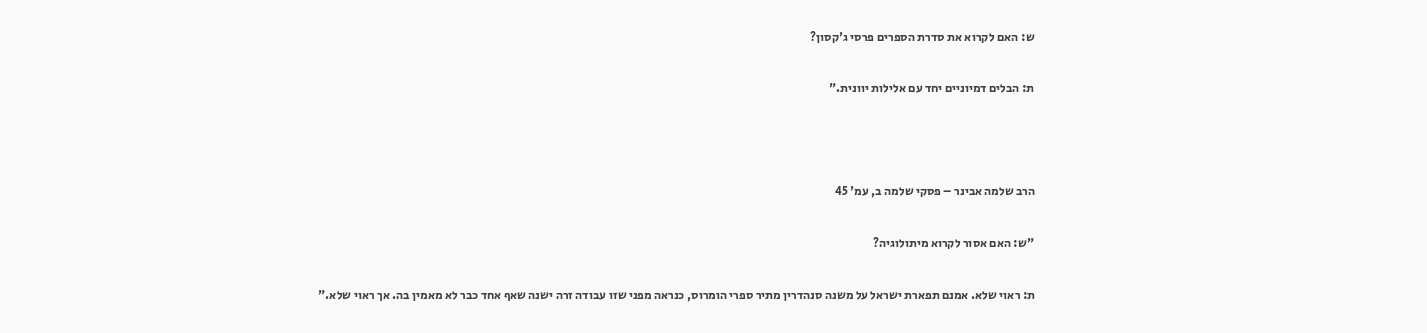ש: האם לקרוא את סדרת הספרים פרסי ג'קסון?

ת: הבלים דמיוניים יחד עם אלילות יוונית."



הרב שלמה אבינר – פסקי שלמה ב, עמ' 45

"ש: האם אסור לקרוא מיתולוגיה?

ת: ראוי שלא. אמנם תפארת ישראל על משנה סנהדרין מתיר ספרי הומרוס, כנראה מפני שזו עבודה זרה ישנה שאף אחד כבר לא מאמין בה. אך ראוי שלא."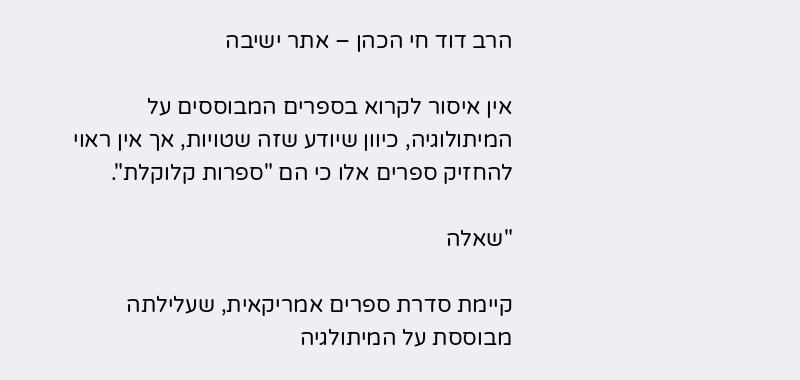הרב דוד חי הכהן – אתר ישיבה

אין איסור לקרוא בספרים המבוססים על המיתולוגיה, כיוון שיודע שזה שטויות, אך אין ראוי להחזיק ספרים אלו כי הם "ספרות קלוקלת".

"שאלה

קיימת סדרת ספרים אמריקאית, שעלילתה מבוססת על המיתולגיה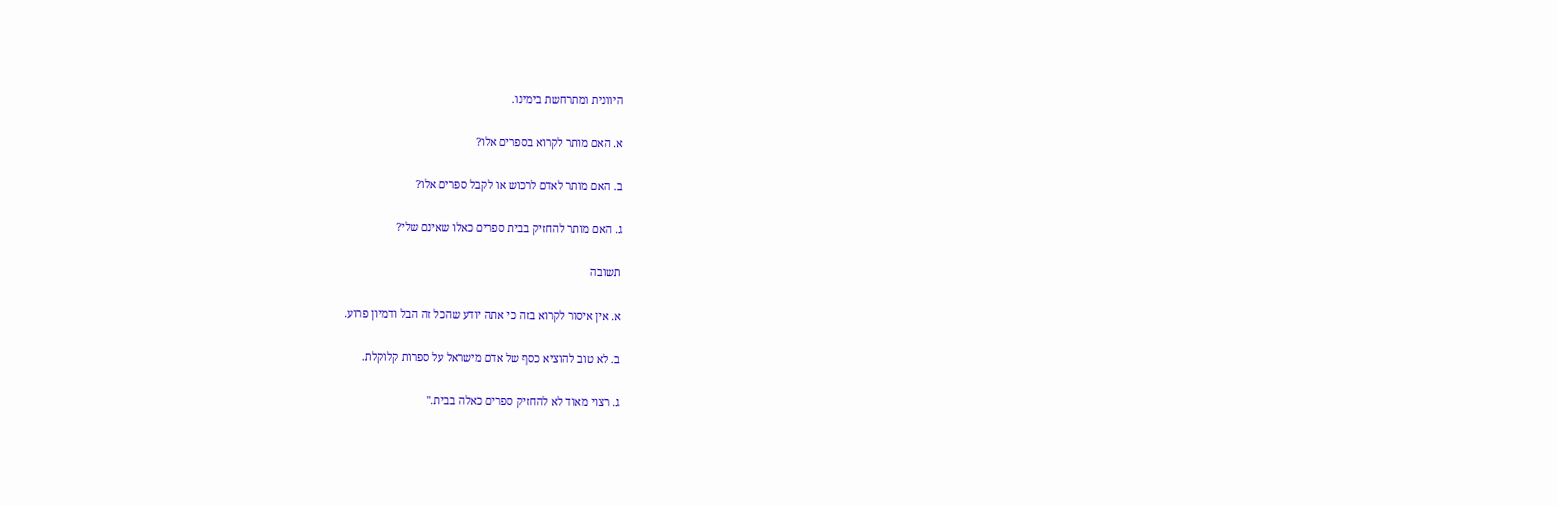היוונית ומתרחשת בימינו.

א. האם מותר לקרוא בספרים אלו?

ב. האם מותר לאדם לרכוש או לקבל ספרים אלו?

ג. האם מותר להחזיק בבית ספרים כאלו שאינם שלי?

תשובה

א. אין איסור לקרוא בזה כי אתה יודע שהכל זה הבל ודמיון פרוע.

ב. לא טוב להוציא כסף של אדם מישראל על ספרות קלוקלת.

ג. רצוי מאוד לא להחזיק ספרים כאלה בבית."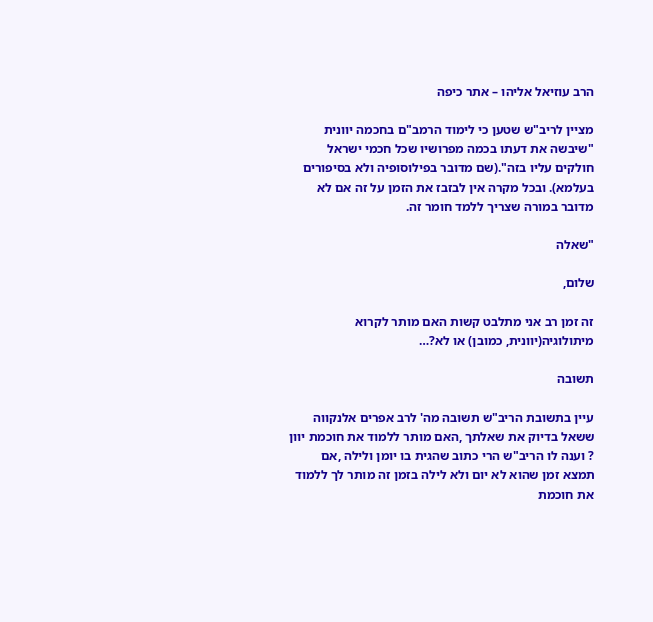הרב עוזיאל אליהו – אתר כיפה

מציין לריב"ש שטען כי לימוד הרמב"ם בחכמה יוונית "שיבשה את דעתו בכמה מפרושיו שכל חכמי ישראל חולקים עליו בזה".(שם מדובר בפילוסופיה ולא בסיפורים בעלמא). ובכל מקרה אין לבזבז את הזמן על זה אם לא מדובר במורה שצריך ללמד חומר זה.

"שאלה

שלום,

זה זמן רב אני מתלבט קשות האם מותר לקרוא מיתולוגיה(יוונית, כמובן) או לא?…

תשובה

עיין בתשובת הריב"ש תשובה מה' לרב אפרים אלנקווה ששאל בדיוק את שאלתך ,האם מותר ללמוד את חוכמת יוון ? וענה לו הריב"ש הרי כתוב שהגית בו יומן ולילה ,אם תמצא זמן שהוא לא יום ולא לילה בזמן זה מותר לך ללמוד את חוכמת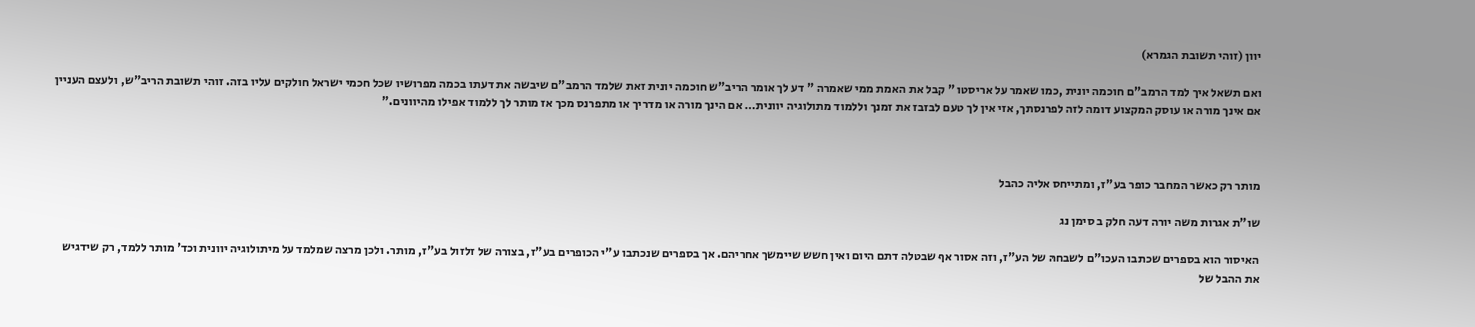יוון (זוהי תשובת הגמרא)

ואם תשאל איך למד הרמב"ם חוכמה יונית ,כמו שאמר על אריסטו " קבל את האמת ממי שאמרה " דע לך אומר הריב"ש חוכמה יונית זאת שלמד הרמב"ם שיבשה את דעתו בכמה מפרושיו שכל חכמי ישראל חולקים עליו בזה. זוהי תשובת הריב"ש, ולעצם העניין אם אינך מורה או עוסק המקצוע דומה לזה לפרנסתך, אזי אין לך טעם לבזבז את זמנך וללמוד מתולוגיה יוונית… אם הינך מורה או מדריך או מתפרנס מכך אז מותר לך ללמוד אפילו מהיוונים."



מותר רק כאשר המחבר כופר בע"ז, ומתייחס אליה כהבל

שו"ת אגרות משה יורה דעה חלק ב סימן נג

האיסור הוא בספרים שכתבו העכו"ם לשבחהּ של הע"ז, וזה אסור אף שבטלה דתם היום ואין חשש שיימשך אחריהם. אך בספרים שנכתבו ע"י הכופרים בע"ז, בצורה של זלזול בע"ז, מותר. ולכן מרצה שמלמד על מיתולוגיה יוונית וכד' מותר ללמד, רק שידגיש את ההבל של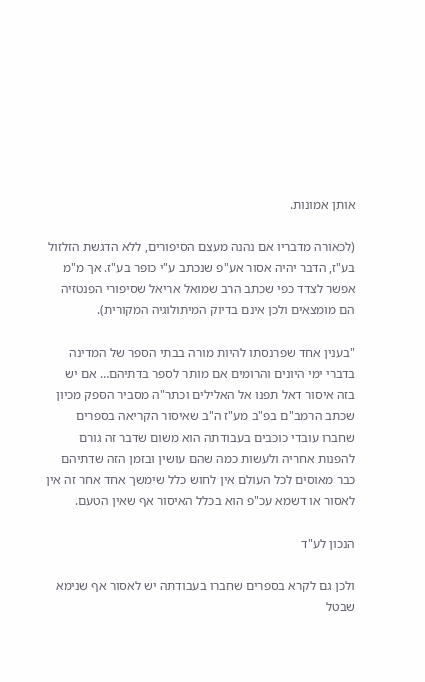אותן אמונות.

(לכאורה מדבריו אם נהנה מעצם הסיפורים, ללא הדגשת הזלזול בע"ז, הדבר יהיה אסור אע"פ שנכתב ע"י כופר בע"ז. אך מ"מ אפשר לצדד כפי שכתב הרב שמואל אריאל שסיפורי הפנטזיה הם מומצאים ולכן אינם בדיוק המיתולוגיה המקורית).

"בענין אחד שפרנסתו להיות מורה בבתי הספר של המדינה בדברי ימי היונים והרומים אם מותר לספר בדתיהם… אם יש בזה איסור דאל תפנו אל האלילים וכתר"ה מסביר הספק מכיון שכתב הרמב"ם בפ"ב מע"ז ה"ב שאיסור הקריאה בספרים שחברו עובדי כוכבים בעבודתה הוא משום שדבר זה גורם להפנות אחריה ולעשות כמה שהם עושין ובזמן הזה שדתיהם כבר מאוסים לכל העולם אין לחוש כלל שימשך אחד אחר זה אין לאסור או דשמא עכ"פ הוא בכלל האיסור אף שאין הטעם.

הנכון לע"ד

ולכן גם לקרא בספרים שחברו בעבודתה יש לאסור אף שנימא שבטל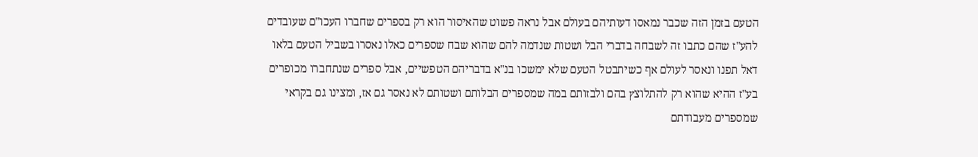הטעם בזמן הזה שכבר נמאסו דעותיהם בעולם אבל נראה פשוט שהאיסור הוא רק בספרים שחברו העכו"ם שעובדים להע"ז שהם כתבו זה לשבחה בדברי הבל ושטות שנדמה להם שהוא שבח שספרים כאלו נאסרו בשביל הטעם בלאו דאל תפנו ונאסר לעולם אף כשיתבטל הטעם שלא ימשכו בנ"א בדבריהם הטפשיים, אבל ספרים שנתחברו מכופרים בע"ז ההיא שהוא רק להתלוצץ בהם ולבזותם במה שמספרים הבלותם ושטותם לא נאסר גם אז, ומצינו גם בקראי שמספרים מעבודתם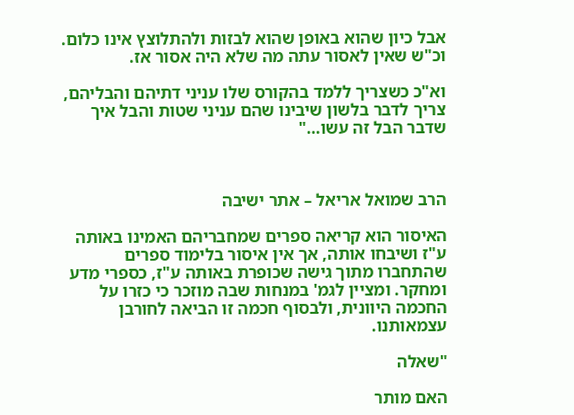אבל כיון שהוא באופן שהוא לבזות ולהתלוצץ אינו כלום. וכ"ש שאין לאסור עתה מה שלא היה אסור אז.

וא"כ כשצריך ללמד בהקורס שלו עניני דתיהם והבליהם, צריך לדבר בלשון שיבינו שהם עניני שטות והבל איך שדבר הבל זה עשו…"



הרב שמואל אריאל – אתר ישיבה

האיסור הוא קריאה ספרים שמחבריהם האמינו באותה ע"ז ושיבחו אותה, אך אין איסור בלימוד ספרים שהתחברו מתוך גישה שכופרת באותה ע"ז, כספרי מדע ומחקר. ומציין לגמ' במנחות שבה מוזכר כי כזרו על החכמה היוונית, ולבסוף חכמה זו הביאה לחורבן עצמאותנו.

"שאלה

האם מותר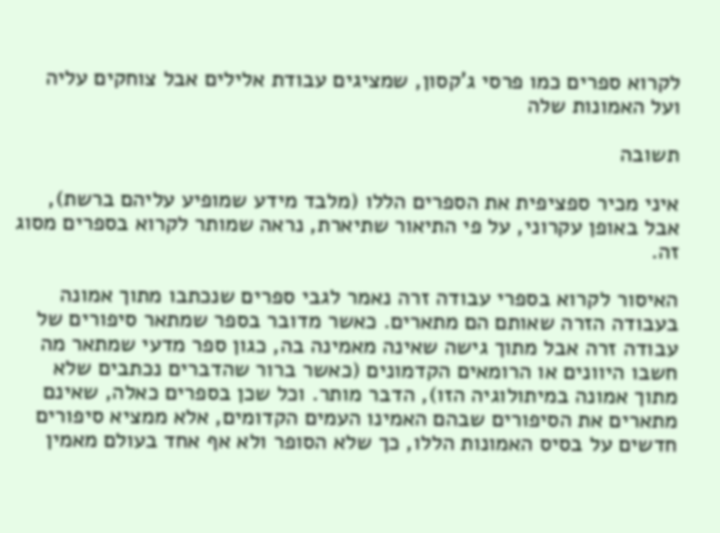לקרוא ספרים כמו פרסי ג'קסון, שמציגים עבודת אלילים אבל צוחקים עליה ועל האמונות שלה

תשובה

איני מכיר ספציפית את הספרים הללו (מלבד מידע שמופיע עליהם ברשת), אבל באופן עקרוני, על פי התיאור שתיארת, נראה שמותר לקרוא בספרים מסוג זה.

האיסור לקרוא בספרי עבודה זרה נאמר לגבי ספרים שנכתבו מתוך אמונה בעבודה הזרה שאותם הם מתארים. כאשר מדובר בספר שמתאר סיפורים של עבודה זרה אבל מתוך גישה שאינה מאמינה בה, כגון ספר מדעי שמתאר מה חשבו היוונים או הרומאים הקדמונים (כאשר ברור שהדברים נכתבים שלא מתוך אמונה במיתולוגיה הזו), הדבר מותר. וכל שכן בספרים כאלה, שאינם מתארים את הסיפורים שבהם האמינו העמים הקדומים, אלא ממציא סיפורים חדשים על בסיס האמונות הללו, כך שלא הסופר ולא אף אחד בעולם מאמין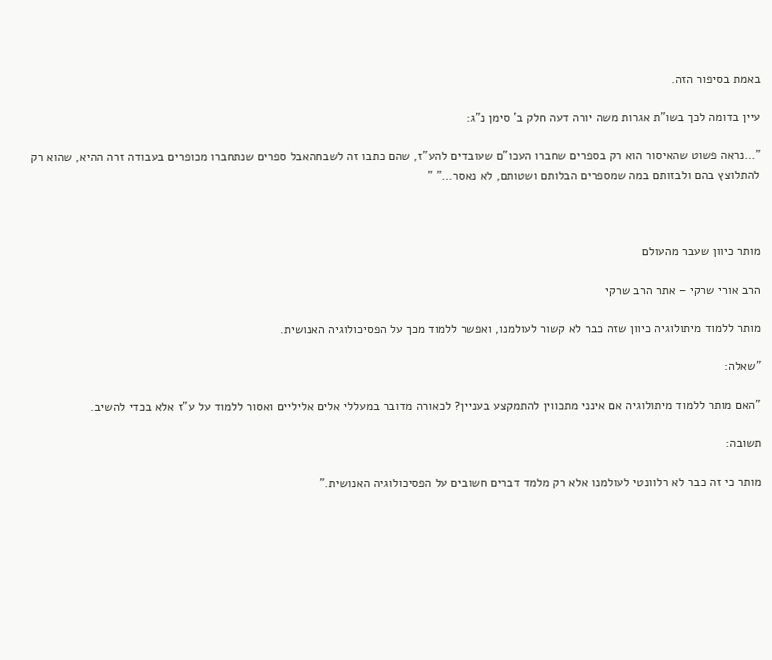באמת בסיפור הזה.

עיין בדומה לכך בשו"ת אגרות משה יורה דעה חלק ב' סימן נ"ג:

"…נראה פשוט שהאיסור הוא רק בספרים שחברו העכו"ם שעובדים להע"ז, שהם כתבו זה לשבחהאבל ספרים שנתחברו מכופרים בעבודה זרה ההיא, שהוא רק להתלוצץ בהם ולבזותם במה שמספרים הבלותם ושטותם, לא נאסר…" "



מותר כיוון שעבר מהעולם

הרב אורי שרקי – אתר הרב שרקי

מותר ללמוד מיתולוגיה כיוון שזה כבר לא קשור לעולמנו, ואפשר ללמוד מכך על הפסיכולוגיה האנושית.

"שאלה:

"האם מותר ללמוד מיתולוגיה אם אינני מתכווין להתמקצע בעניין? לכאורה מדובר במעללי אלים אליליים ואסור ללמוד על ע"ז אלא בכדי להשיב.

תשובה:

מותר כי זה כבר לא רלוונטי לעולמנו אלא רק מלמד דברים חשובים על הפסיכולוגיה האנושית."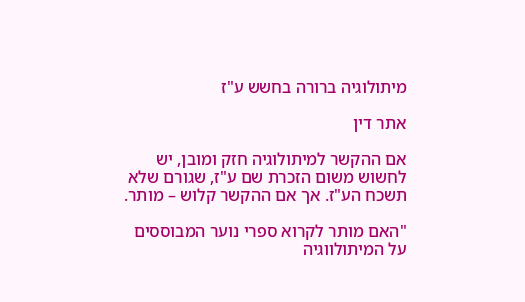מיתולוגיה ברורה בחשש ע"ז

אתר דין

אם ההקשר למיתולוגיה חזק ומובן, יש לחשוש משום הזכרת שם ע"ז, שגורם שלא תשכח הע"ז. אך אם ההקשר קלוש – מותר.

"האם מותר לקרוא ספרי נוער המבוססים על המיתולווגיה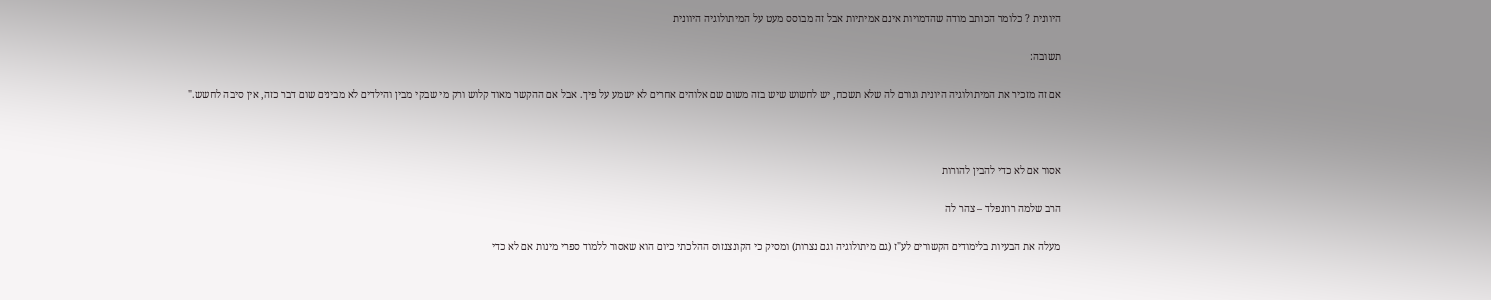היוונית ? כלומר הכותב מודה שהדמויות אינם אמיתיות אבל זה מבוסס מעט על המיתולוגיה היוונית

תשובה:

אם זה מזכיר את המיתולוגיה היונית וגורם לה שלא תשכח, יש לחשוש שיש בזה משום שם אלוהים אחרים לא ישמע על פיך. אבל אם ההקשר מאוד קלוש ורק מי שבקי מבין והילדים לא מבינים שום דבר כזה, אין סיבה לחשש."



אסור אם לא כדי להבין להורות

הרב שלמה רוזנפלד – צהר לה

מעלה את הבעיות בלימודים הקשורים לע"ז (גם מיתולוגיה וגם נצרות) ומסיק כי הקונצנזוס ההלכתי כיום הוא שאסור ללמוד ספרי מינות אם לא כדי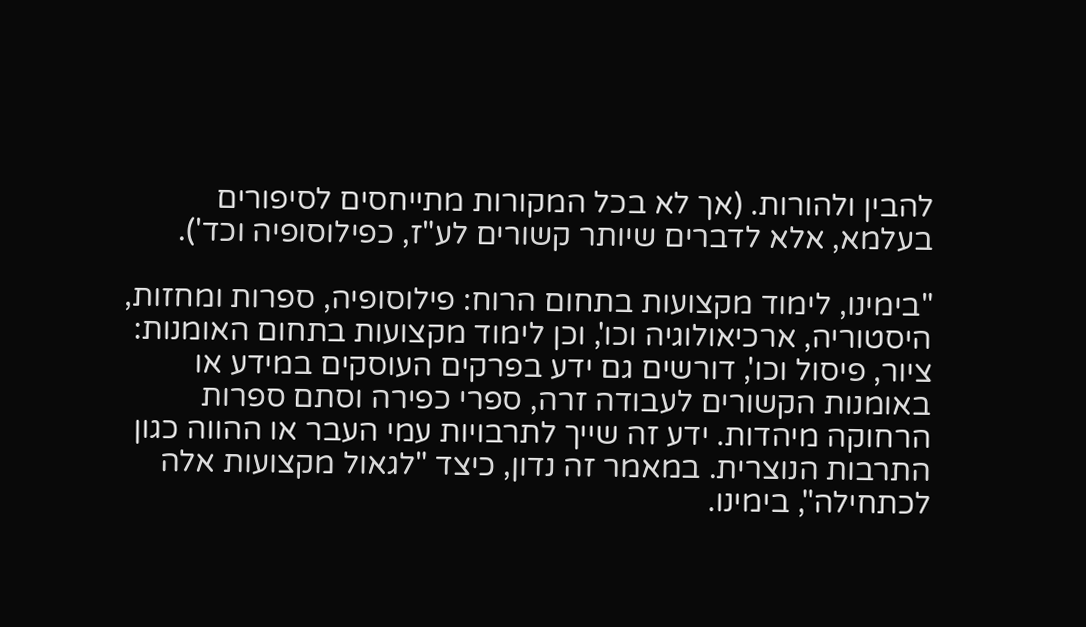להבין ולהורות. (אך לא בכל המקורות מתייחסים לסיפורים בעלמא, אלא לדברים שיותר קשורים לע"ז, כפילוסופיה וכד').

"בימינו, לימוד מקצועות בתחום הרוח: פילוסופיה, ספרות ומחזות, היסטוריה, ארכיאולוגיה וכו', וכן לימוד מקצועות בתחום האומנות: ציור, פיסול וכו', דורשים גם ידע בפרקים העוסקים במידע או באומנות הקשורים לעבודה זרה, ספרי כפירה וסתם ספרות הרחוקה מיהדות. ידע זה שייך לתרבויות עמי העבר או ההווה כגון התרבות הנוצרית. במאמר זה נדון, כיצד "לגאול מקצועות אלה לכתחילה", בימינו.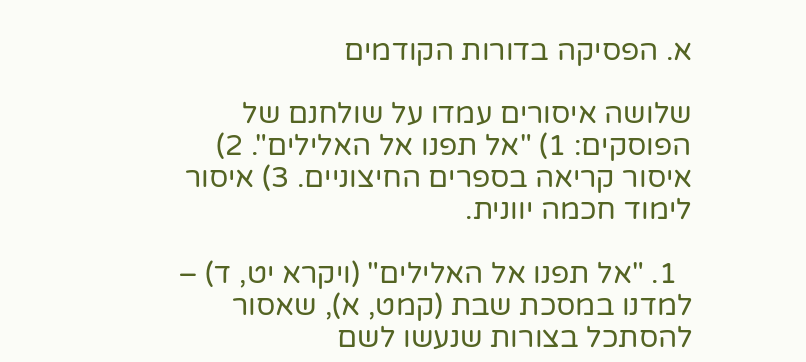א. הפסיקה בדורות הקודמים

שלושה איסורים עמדו על שולחנם של הפוסקים: 1) "אל תפנו אל האלילים". 2) איסור קריאה בספרים החיצוניים. 3) איסור לימוד חכמה יוונית.

  1. "אל תפנו אל האלילים" (ויקרא יט, ד) – למדנו במסכת שבת (קמט, א), שאסור להסתכל בצורות שנעשו לשם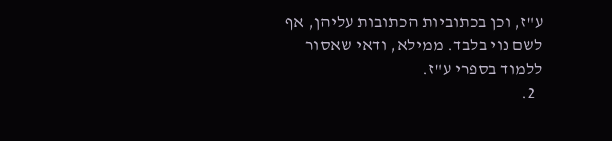ע"ז, וכן בכתוביות הכתובות עליהן, אף לשם נוי בלבד. ממילא, ודאי שאסור ללמוד בספרי ע"ז.
  2.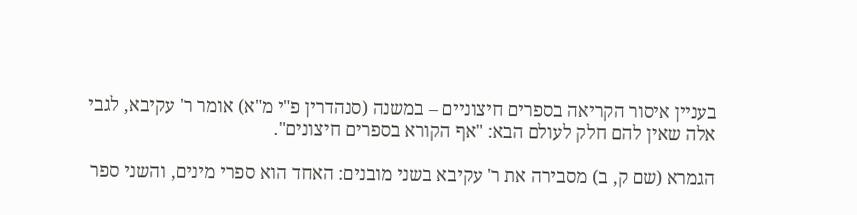בעניין איסור הקריאה בספרים חיצוניים – במשנה (סנהדרין פ"י מ"א) אומר ר' עקיבא, לגבי אלה שאין להם חלק לעולם הבא: "אף הקורא בספרים חיצונים".

הגמרא (שם ק, ב) מסבירה את ר' עקיבא בשני מובנים: האחד הוא ספרי מינים, והשני ספר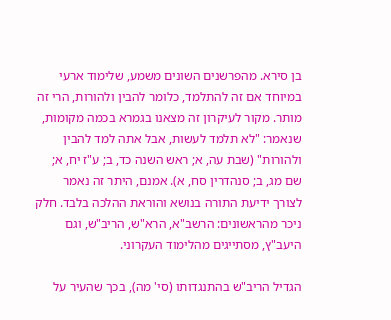בן סירא. מהפרשנים השונים משמע, שלימוד ארעי במיוחד אם זה להתלמד, כלומר להבין ולהורות, הרי זה מותר. מקור לעיקרון זה מצאנו בגמרא בכמה מקומות, שנאמר: "לא תלמד לעשות, אבל אתה למד להבין ולהורות" (שבת עה, א; ראש השנה כד, ב; ע"ז יח, א; שם מג, ב; סנהדרין סח, א). אמנם, היתר זה נאמר לצורך ידיעת התורה בנושא והוראת ההלכה בלבד. חלק ניכר מהראשונים: הרשב"א, הרא"ש, הריב"ש, וגם היעב"ץ, מסתייגים מהלימוד העקרוני.

הגדיל הריב"ש בהתנגדותו (סי' מה), בכך שהעיר על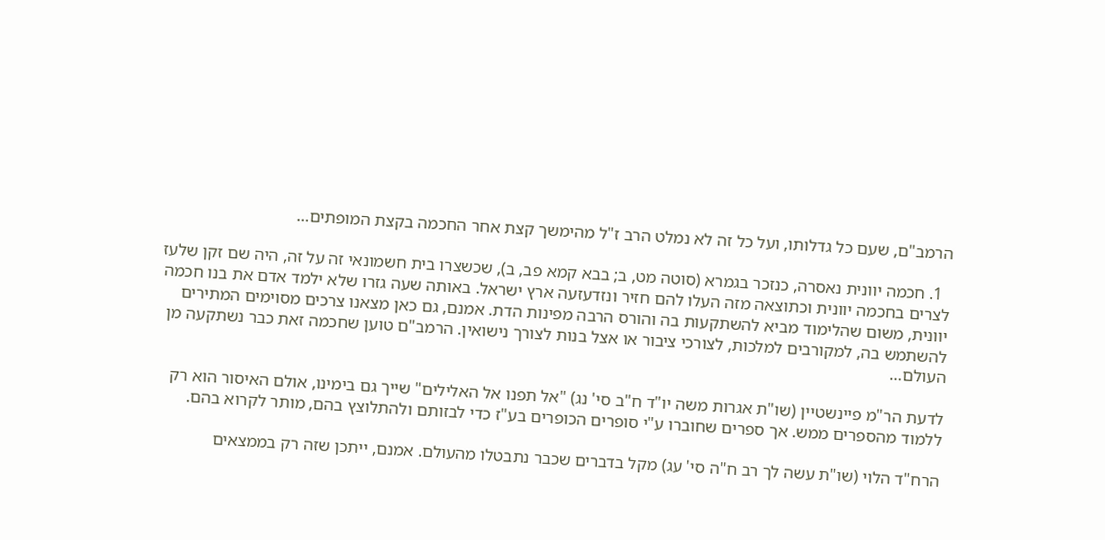הרמב"ם, שעם כל גדלותו, ועל כל זה לא נמלט הרב ז"ל מהימשך קצת אחר החכמה בקצת המופתים…

  1. חכמה יוונית נאסרה, כנזכר בגמרא (סוטה מט, ב; בבא קמא פב, ב), שכשצרו בית חשמונאי זה על זה, היה שם זקן שלעז לצרים בחכמה יוונית וכתוצאה מזה העלו להם חזיר ונזדעזעה ארץ ישראל. באותה שעה גזרו שלא ילמד אדם את בנו חכמה יוונית, משום שהלימוד מביא להשתקעות בה והורס הרבה מפינות הדת. אמנם, גם כאן מצאנו צרכים מסוימים המתירים להשתמש בה, למקורבים למלכות, לצורכי ציבור או אצל בנות לצורך נישואין. הרמב"ם טוען שחכמה זאת כבר נשתקעה מן העולם…

לדעת הר"מ פיינשטיין (שו"ת אגרות משה יו"ד ח"ב סי' נג) "אל תפנו אל האלילים" שייך גם בימינו, אולם האיסור הוא רק ללמוד מהספרים ממש. אך ספרים שחוברו ע"י סופרים הכופרים בע"ז כדי לבזותם ולהתלוצץ בהם, מותר לקרוא בהם.

הרח"ד הלוי (שו"ת עשה לך רב ח"ה סי' עג) מקל בדברים שכבר נתבטלו מהעולם. אמנם, ייתכן שזה רק בממצאים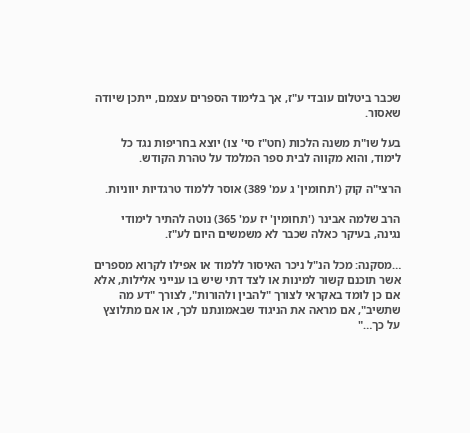שכבר ביטלום עובדי ע"ז, אך בלימוד הספרים עצמם, ייתכן שיודה שאסור.

בעל שו"ת משנה הלכות (חט"ז סי' צו) יוצא בחריפות נגד כל לימוד, והוא מקווה לבית ספר המלמד על טהרת הקודש.

הרצי"ה קוק ('תחומין' ג עמ' 389) אוסר ללמוד טרגדיות יווניות.

הרב שלמה אבינר ('תחומין' יז עמ' 365) נוטה להתיר לימודי נגינה, בעיקר כאלה שכבר לא משמשים היום לע"ז.

…מסקנה: מכל הנ"ל ניכר האיסור ללמוד או אפילו לקרוא מספרים אשר תוכנם קשור למינות או לצד דתי שיש בו ענייני אלילות, אלא אם כן לומד באקראי לצורך "להבין ולהורות", לצורך "דע מה שתשיב", אם מראה את הניגוד שבאמונתנו לכך, או אם מתלוצץ על כך…"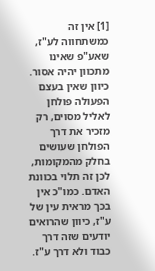[1] אין זה כמשתחווה לע"ז, שאע"פ שאינו מתכוון יהיה אסור. כיוון שאין בעצם הפעולה פולחן לאליל מסוים, רק מזכיר את דרך הפולחן שעושים בחלק מהמקומות, לכן זה תלוי בכוונת האדם. כמו"כ אין בכך מראית עין של ע"ז, כיוון שהרואים יודעים שזה דרך כבוד ולא דרך ע"ז.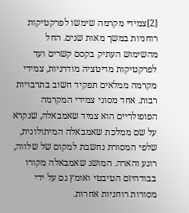[2]צמידי מקרמה שימשו לפרקטיקות רוחניות במשך מאות שנים. החל מהשימוש העתיק בקסם קשרים ועד לפרקטיקות מדיטציה מודרניות, צמידי מקרמה ממלאים תפקיד חשוב בתרבויות רבות. אחד מסוגי צמידי המקרמה הפופולריים הוא צמיד שאמבאלה, שנקרא על שם ממלכת שאמבאלה המיתולוגית, שלפי המסורת נחשבת למקום של שלווה, רוגע והארה. המושג שאמבאלה מקורו בבודהיזם הטיבטי ואומץ גם על ידי מסורות רוחניות אחרות.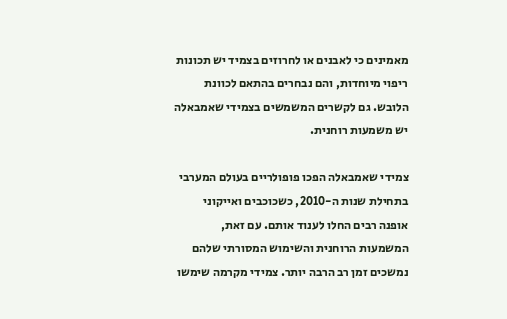מאמינים כי לאבנים או לחרוזים בצמיד יש תכונות ריפוי מיוחדות, והם נבחרים בהתאם לכוונת הלובש. גם לקשרים המשמשים בצמידי שאמבאלה יש משמעות רוחנית.

צמידי שאמבאלה הפכו פופולריים בעולם המערבי בתחילת שנות ה-2010, כשכוכבים ואייקוני אופנה רבים החלו לענוד אותם. עם זאת, המשמעות הרוחנית והשימוש המסורתי שלהם נמשכים זמן רב הרבה יותר. צמידי מקרמה שימשו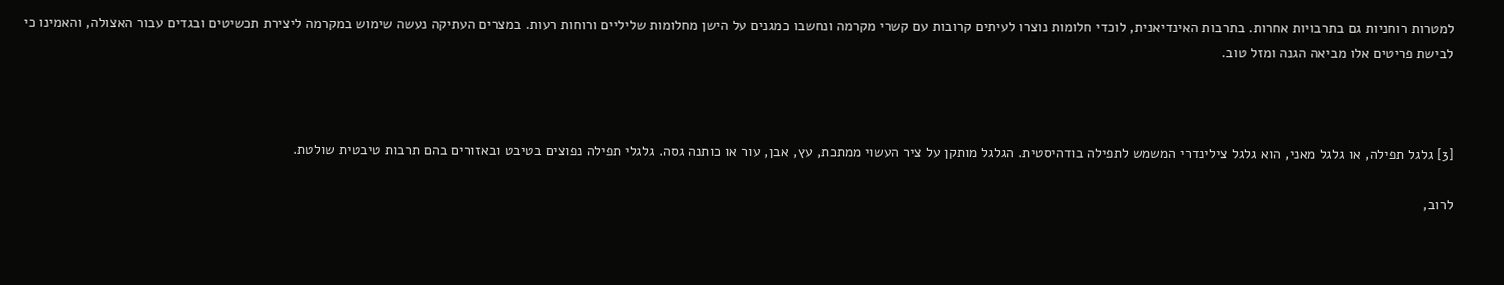למטרות רוחניות גם בתרבויות אחרות. בתרבות האינדיאנית, לוכדי חלומות נוצרו לעיתים קרובות עם קשרי מקרמה ונחשבו כמגנים על הישן מחלומות שליליים ורוחות רעות. במצרים העתיקה נעשה שימוש במקרמה ליצירת תכשיטים ובגדים עבור האצולה, והאמינו כי לבישת פריטים אלו מביאה הגנה ומזל טוב.



[3] גלגל תפילה, או גלגל מאני, הוא גלגל צילינדרי המשמש לתפילה בודהיסטית. הגלגל מותקן על ציר העשוי ממתכת, עץ, אבן, עור או כותנה גסה. גלגלי תפילה נפוצים בטיבט ובאזורים בהם תרבות טיבטית שולטת.

לרוב,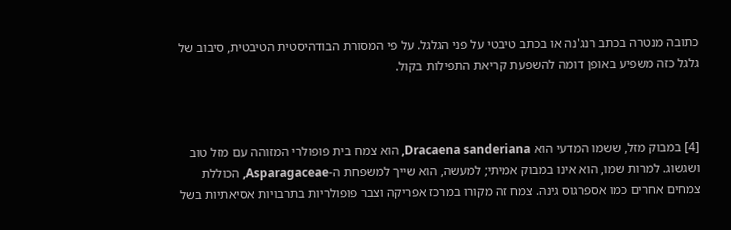כתובה מנטרה בכתב רנג'נה או בכתב טיבטי על פני הגלגל. על פי המסורת הבודהיסטית הטיבטית, סיבוב של גלגל כזה משפיע באופן דומה להשפעת קריאת התפילות בקול.



[4] במבוק מזל, ששמו המדעי הוא Dracaena sanderiana, הוא צמח בית פופולרי המזוהה עם מזל טוב ושגשוג. למרות שמו, הוא אינו במבוק אמיתי; למעשה, הוא שייך למשפחת ה-Asparagaceae, הכוללת צמחים אחרים כמו אספרגוס גינה. צמח זה מקורו במרכז אפריקה וצבר פופולריות בתרבויות אסיאתיות בשל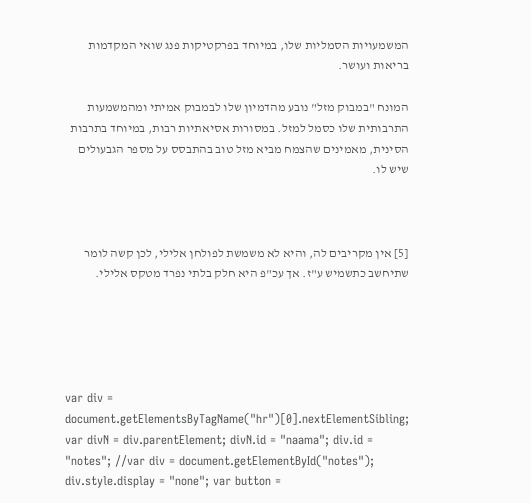המשמעויות הסמליות שלו, במיוחד בפרקטיקות פנג שואי המקדמות בריאות ועושר.

המונח "במבוק מזל" נובע מהדמיון שלו לבמבוק אמיתי ומהמשמעות התרבותית שלו כסמל למזל. במסורות אסיאתיות רבות, במיוחד בתרבות הסינית, מאמינים שהצמח מביא מזל טוב בהתבסס על מספר הגבעולים שיש לו.



[5] אין מקריבים לה, והיא לא משמשת לפולחן אלילי, לכן קשה לומר שתיחשב כתשמיש ע"ז. אך עכ"פ היא חלק בלתי נפרד מטקס אלילי.





var div = document.getElementsByTagName("hr")[0].nextElementSibling; var divN = div.parentElement; divN.id = "naama"; div.id = "notes"; //var div = document.getElementById("notes"); div.style.display = "none"; var button =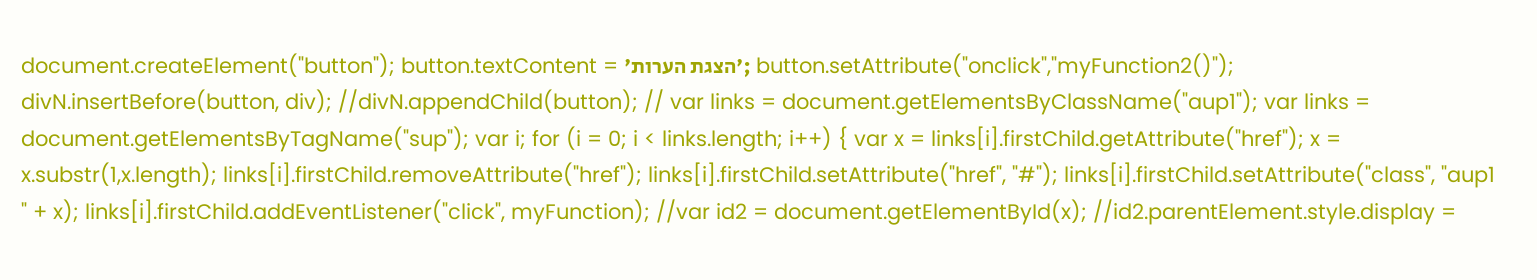document.createElement("button"); button.textContent = 'הצגת הערות'; button.setAttribute("onclick","myFunction2()"); divN.insertBefore(button, div); //divN.appendChild(button); // var links = document.getElementsByClassName("aup1"); var links = document.getElementsByTagName("sup"); var i; for (i = 0; i < links.length; i++) { var x = links[i].firstChild.getAttribute("href"); x = x.substr(1,x.length); links[i].firstChild.removeAttribute("href"); links[i].firstChild.setAttribute("href", "#"); links[i].firstChild.setAttribute("class", "aup1 " + x); links[i].firstChild.addEventListener("click", myFunction); //var id2 = document.getElementById(x); //id2.parentElement.style.display =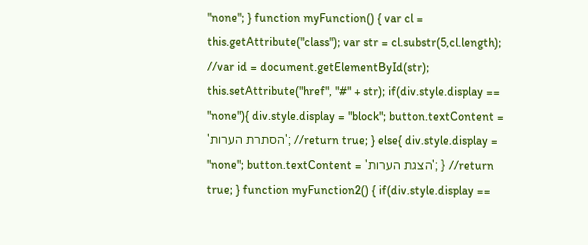"none"; } function myFunction() { var cl = this.getAttribute("class"); var str = cl.substr(5,cl.length); //var id = document.getElementById(str); this.setAttribute("href", "#" + str); if(div.style.display == "none"){ div.style.display = "block"; button.textContent = 'הסתרת הערות'; //return true; } else{ div.style.display = "none"; button.textContent = 'הצגת הערות'; } //return true; } function myFunction2() { if(div.style.display ==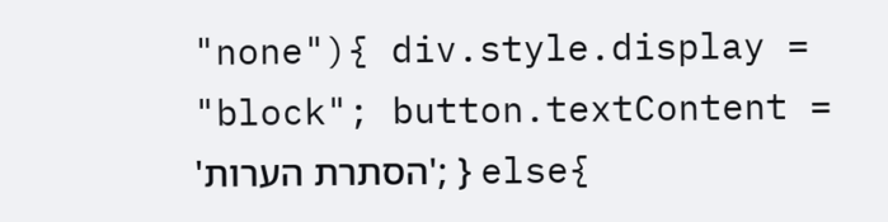"none"){ div.style.display = "block"; button.textContent = 'הסתרת הערות'; } else{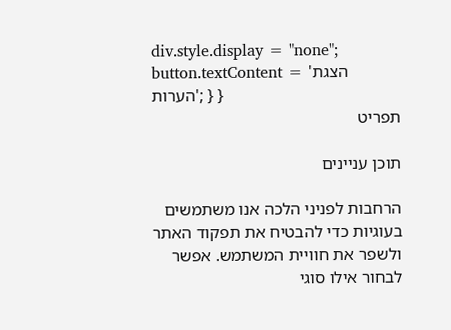div.style.display = "none"; button.textContent = 'הצגת הערות'; } }
תפריט

תוכן עניינים

הרחבות לפניני הלכה אנו משתמשים בעוגיות כדי להבטיח את תפקוד האתר ולשפר את חוויית המשתמש. אפשר לבחור אילו סוגי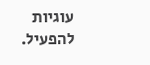עוגיות להפעיל.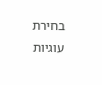בחירת עוגיות